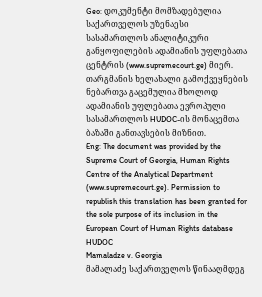Geo: დოკუმენტი მომზადებულია საქართველოს უზენაესი სასამართლოს ანალიტიკური განყოფილების ადამიანის უფლებათა ცენტრის (www.supremecourt.ge) მიერ. თარგმანის ხელახალი გამოქვეყნების ნებართვა გაცემულია მხოლოდ ადამიანის უფლებათა ევროპული სასამართლოს HUDOC-ის მონაცემთა ბაზაში განთავსების მიზნით.
Eng: The document was provided by the Supreme Court of Georgia, Human Rights Centre of the Analytical Department (www.supremecourt.ge). Permission to republish this translation has been granted for the sole purpose of its inclusion in the European Court of Human Rights database HUDOC
Mamaladze v. Georgia
მამალაძე საქართველოს წინააღმდეგ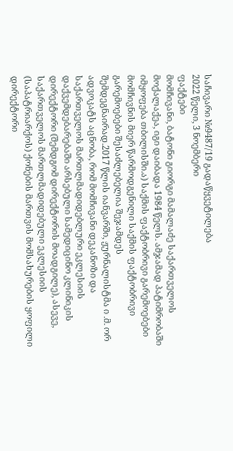საჩივარი №9487/19 გადაწყვეტილება
2022 წელი, 3 ნოემბერი
ფაქტები
მომჩივანი, ბატონი გიორგი მამალაძე საქართველოს მოქალაქეა, იგი დაიბადა 1984 წელს. ამჯამად პატიმრობაში იმყოფება თბილისში.ა) საქმის ფაქტობრივი გარემოებები
მომჩივნის მიერ წარმოდგენილი საქმის ფაქტობრივი გარემოებები შესაძლებელია შეჯამდეს შემდეგნაირად.2017 წლის იანვარში, ჟურნალისტმა ი .მ. ორ ადვოკატს აცნობა, რომ მომჩივანი დეკანოზი და საქართველოს მართლმადიდებლური ეკლესიის დაქვემდებარებაში არსებული სამედიცინო კლინიკის დირექტორი (შემდგომ დირექტორის მოადგილე), ასევე, საქართველოს მართლმადიდებული ეკლესიის (საპატრიარქოს) ქონების მართვის მომსახურების ყოფილი დირექტორი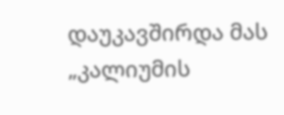დაუკავშირდა მას „კალიუმის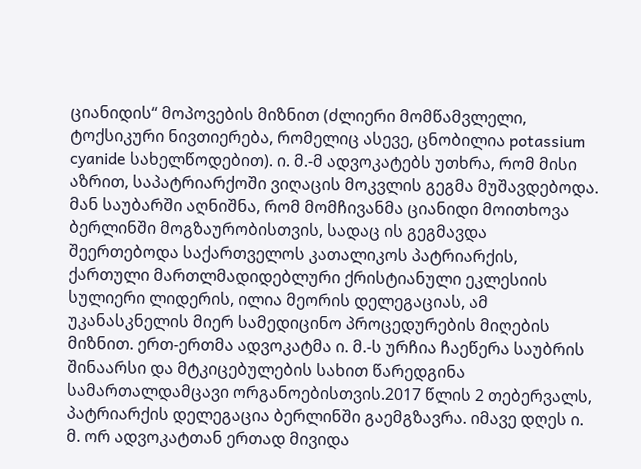ციანიდის“ მოპოვების მიზნით (ძლიერი მომწამვლელი, ტოქსიკური ნივთიერება, რომელიც ასევე, ცნობილია potassium cyanide სახელწოდებით). ი. მ.-მ ადვოკატებს უთხრა, რომ მისი აზრით, საპატრიარქოში ვიღაცის მოკვლის გეგმა მუშავდებოდა. მან საუბარში აღნიშნა, რომ მომჩივანმა ციანიდი მოითხოვა ბერლინში მოგზაურობისთვის, სადაც ის გეგმავდა შეერთებოდა საქართველოს კათალიკოს პატრიარქის, ქართული მართლმადიდებლური ქრისტიანული ეკლესიის სულიერი ლიდერის, ილია მეორის დელეგაციას, ამ უკანასკნელის მიერ სამედიცინო პროცედურების მიღების მიზნით. ერთ-ერთმა ადვოკატმა ი. მ.-ს ურჩია ჩაეწერა საუბრის შინაარსი და მტკიცებულების სახით წარედგინა სამართალდამცავი ორგანოებისთვის.2017 წლის 2 თებერვალს, პატრიარქის დელეგაცია ბერლინში გაემგზავრა. იმავე დღეს ი. მ. ორ ადვოკატთან ერთად მივიდა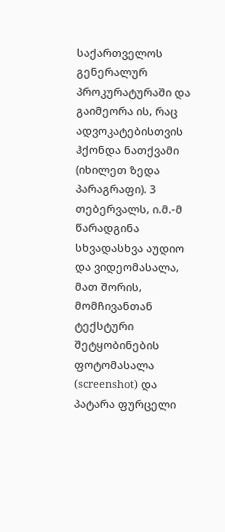საქართველოს გენერალურ პროკურატურაში და გაიმეორა ის, რაც ადვოკატებისთვის ჰქონდა ნათქვამი (იხილეთ ზედა პარაგრაფი). 3 თებერვალს, ი.მ.-მ წარადგინა სხვადასხვა აუდიო და ვიდეომასალა, მათ შორის, მომჩივანთან ტექსტური შეტყობინების ფოტომასალა (screenshot) და პატარა ფურცელი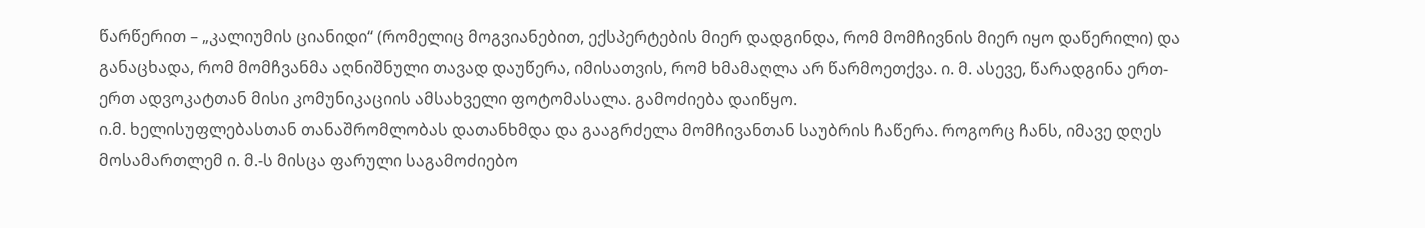წარწერით – „კალიუმის ციანიდი“ (რომელიც მოგვიანებით, ექსპერტების მიერ დადგინდა, რომ მომჩივნის მიერ იყო დაწერილი) და განაცხადა, რომ მომჩვანმა აღნიშნული თავად დაუწერა, იმისათვის, რომ ხმამაღლა არ წარმოეთქვა. ი. მ. ასევე, წარადგინა ერთ-ერთ ადვოკატთან მისი კომუნიკაციის ამსახველი ფოტომასალა. გამოძიება დაიწყო.
ი.მ. ხელისუფლებასთან თანაშრომლობას დათანხმდა და გააგრძელა მომჩივანთან საუბრის ჩაწერა. როგორც ჩანს, იმავე დღეს მოსამართლემ ი. მ.-ს მისცა ფარული საგამოძიებო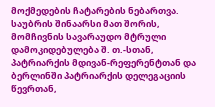მოქმედების ჩატარების ნებართვა.
საუბრის შინაარსი მათ შორის, მომჩივნის სავარაუდო მტრული დამოკიდებულება შ. თ.-სთან, პატრიარქის მდივან-რეფერენტთან და ბერლინში პატრიარქის დელეგაციის წევრთან,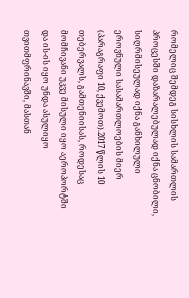რომელიც შემდეგ სისხლის სამართლის პროცესში დაზარალებულად იქნა ცნობილი, სიღრმისეულად იქნა განხილული ეროვნული სასამართლოების მიერ (პარაგრაფი 10, ქვემოთ).2017 წლის 10 თებერვალს, გამთენიისას, როდესაც მომჩივანი უკვე მისული იყო აეროპორტში და ის-ის იყო უნდა ასულიყო თვითმფრინავში, მასთან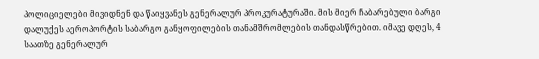პოლიციელები მივიდნენ და წაიყვანეს გენერალურ პროკურატურაში. მის მიერ ჩაბარებული ბარგი დალუქეს აეროპორტის საბარგო განყოფილების თანამშრომლების თანდასწრებით. იმავე დღეს, 4 საათზე გენერალურ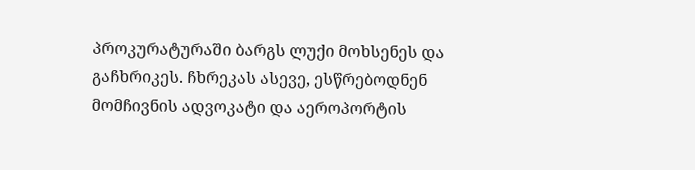პროკურატურაში ბარგს ლუქი მოხსენეს და გაჩხრიკეს. ჩხრეკას ასევე, ესწრებოდნენ მომჩივნის ადვოკატი და აეროპორტის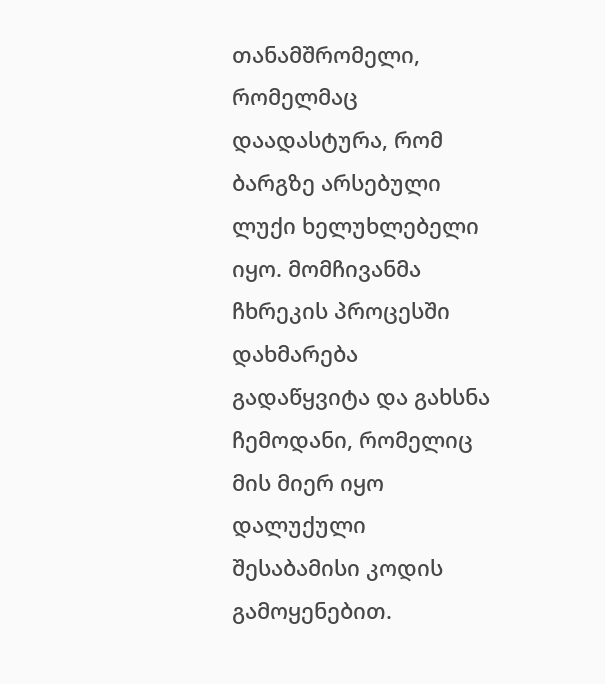თანამშრომელი, რომელმაც დაადასტურა, რომ ბარგზე არსებული ლუქი ხელუხლებელი იყო. მომჩივანმა ჩხრეკის პროცესში დახმარება გადაწყვიტა და გახსნა ჩემოდანი, რომელიც მის მიერ იყო დალუქული შესაბამისი კოდის გამოყენებით.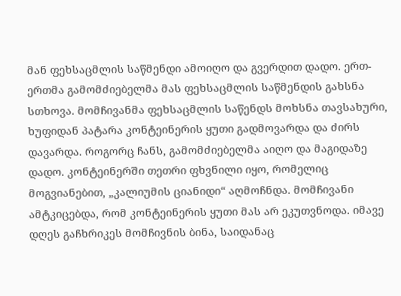მან ფეხსაცმლის საწმენდი ამოიღო და გვერდით დადო. ერთ-ერთმა გამომძიებელმა მას ფეხსაცმლის საწმენდის გახსნა სთხოვა. მომჩივანმა ფეხსაცმლის საწენდს მოხსნა თავსახური, ხუფიდან პატარა კონტეინერის ყუთი გადმოვარდა და ძირს დავარდა. როგორც ჩანს, გამომძიებელმა აიღო და მაგიდაზე დადო. კონტეინერში თეთრი ფხვნილი იყო, რომელიც მოგვიანებით, „კალიუმის ციანიდი“ აღმოჩნდა. მომჩივანი ამტკიცებდა, რომ კონტეინერის ყუთი მას არ ეკუთვნოდა. იმავე დღეს გაჩხრიკეს მომჩივნის ბინა, საიდანაც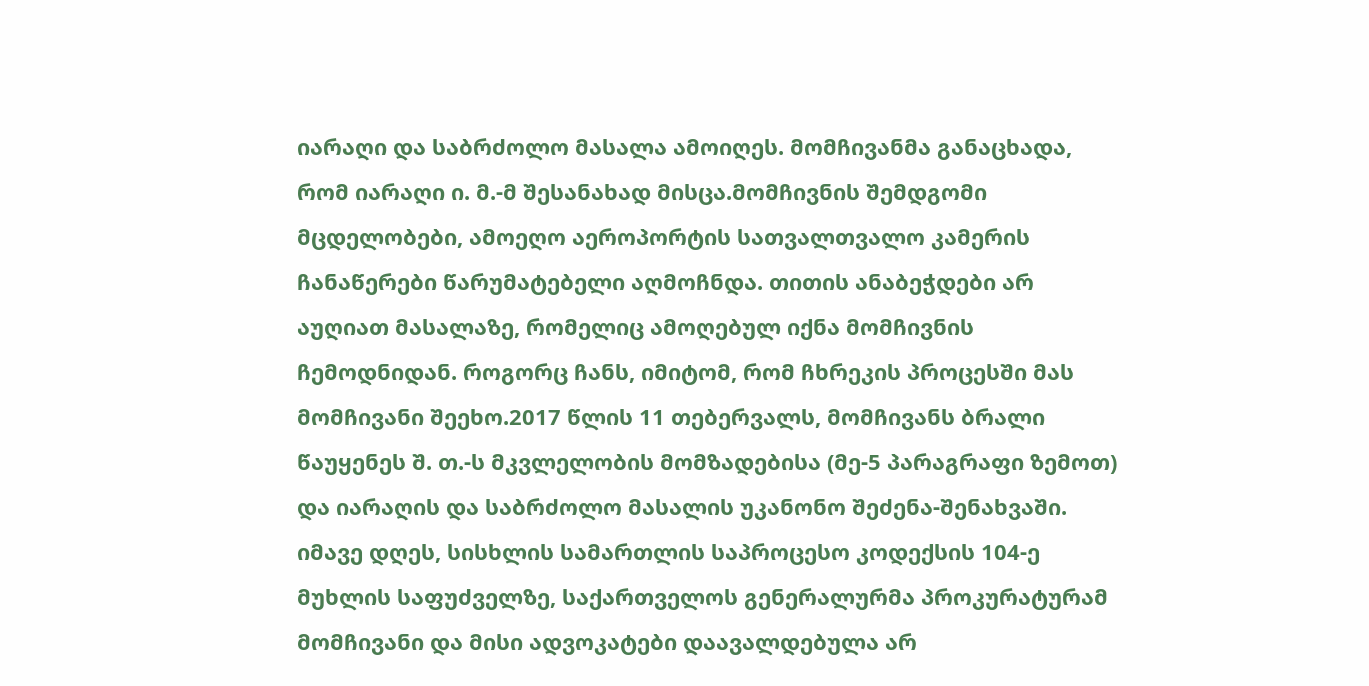იარაღი და საბრძოლო მასალა ამოიღეს. მომჩივანმა განაცხადა, რომ იარაღი ი. მ.-მ შესანახად მისცა.მომჩივნის შემდგომი მცდელობები, ამოეღო აეროპორტის სათვალთვალო კამერის ჩანაწერები წარუმატებელი აღმოჩნდა. თითის ანაბეჭდები არ აუღიათ მასალაზე, რომელიც ამოღებულ იქნა მომჩივნის ჩემოდნიდან. როგორც ჩანს, იმიტომ, რომ ჩხრეკის პროცესში მას მომჩივანი შეეხო.2017 წლის 11 თებერვალს, მომჩივანს ბრალი წაუყენეს შ. თ.-ს მკვლელობის მომზადებისა (მე-5 პარაგრაფი ზემოთ) და იარაღის და საბრძოლო მასალის უკანონო შეძენა-შენახვაში. იმავე დღეს, სისხლის სამართლის საპროცესო კოდექსის 104-ე მუხლის საფუძველზე, საქართველოს გენერალურმა პროკურატურამ მომჩივანი და მისი ადვოკატები დაავალდებულა არ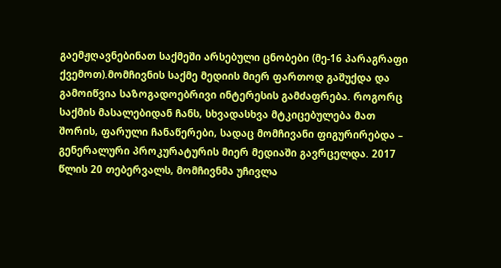გაემჟღავნებინათ საქმეში არსებული ცნობები (მე-16 პარაგრაფი ქვემოთ).მომჩივნის საქმე მედიის მიერ ფართოდ გაშუქდა და გამოიწვია საზოგადოებრივი ინტერესის გამძაფრება. როგორც საქმის მასალებიდან ჩანს, სხვადასხვა მტკიცებულება მათ შორის, ფარული ჩანაწერები, სადაც მომჩივანი ფიგურირებდა – გენერალური პროკურატურის მიერ მედიაში გავრცელდა. 2017 წლის 20 თებერვალს, მომჩივნმა უჩივლა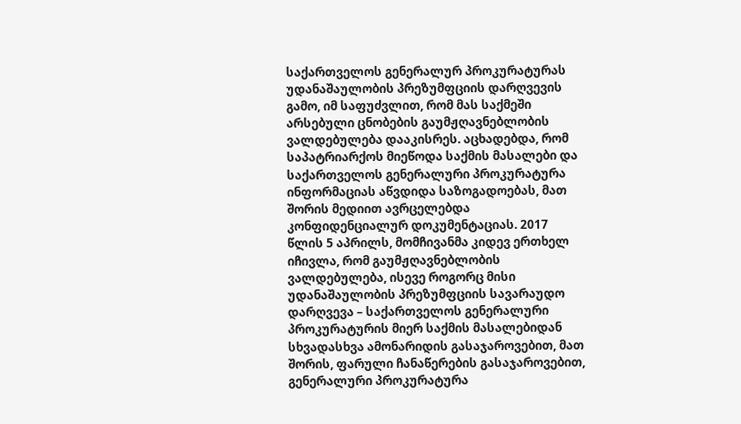საქართველოს გენერალურ პროკურატურას უდანაშაულობის პრეზუმფციის დარღვევის გამო, იმ საფუძვლით, რომ მას საქმეში არსებული ცნობების გაუმჟღავნებლობის ვალდებულება დააკისრეს. აცხადებდა, რომ საპატრიარქოს მიეწოდა საქმის მასალები და საქართველოს გენერალური პროკურატურა ინფორმაციას აწვდიდა საზოგადოებას, მათ შორის მედიით ავრცელებდა კონფიდენციალურ დოკუმენტაციას. 2017 წლის 5 აპრილს, მომჩივანმა კიდევ ერთხელ იჩივლა, რომ გაუმჟღავნებლობის ვალდებულება, ისევე როგორც მისი უდანაშაულობის პრეზუმფციის სავარაუდო დარღვევა – საქართველოს გენერალური პროკურატურის მიერ საქმის მასალებიდან სხვადასხვა ამონარიდის გასაჯაროვებით, მათ შორის, ფარული ჩანაწერების გასაჯაროვებით, გენერალური პროკურატურა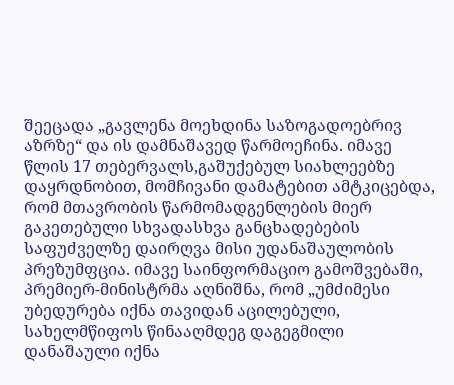შეეცადა „გავლენა მოეხდინა საზოგადოებრივ აზრზე“ და ის დამნაშავედ წარმოეჩინა. იმავე წლის 17 თებერვალს,გაშუქებულ სიახლეებზე დაყრდნობით, მომჩივანი დამატებით ამტკიცებდა, რომ მთავრობის წარმომადგენლების მიერ გაკეთებული სხვადასხვა განცხადებების საფუძველზე დაირღვა მისი უდანაშაულობის პრეზუმფცია. იმავე საინფორმაციო გამოშვებაში, პრემიერ-მინისტრმა აღნიშნა, რომ „უმძიმესი უბედურება იქნა თავიდან აცილებული, სახელმწიფოს წინააღმდეგ დაგეგმილი დანაშაული იქნა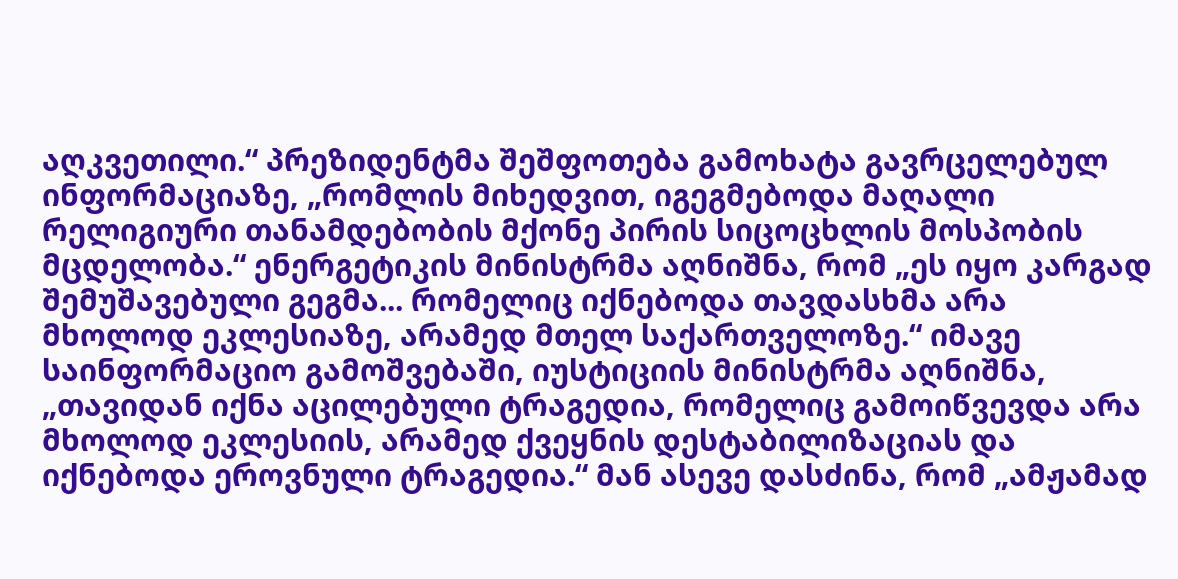აღკვეთილი.“ პრეზიდენტმა შეშფოთება გამოხატა გავრცელებულ ინფორმაციაზე, „რომლის მიხედვით, იგეგმებოდა მაღალი რელიგიური თანამდებობის მქონე პირის სიცოცხლის მოსპობის მცდელობა.“ ენერგეტიკის მინისტრმა აღნიშნა, რომ „ეს იყო კარგად შემუშავებული გეგმა... რომელიც იქნებოდა თავდასხმა არა მხოლოდ ეკლესიაზე, არამედ მთელ საქართველოზე.“ იმავე საინფორმაციო გამოშვებაში, იუსტიციის მინისტრმა აღნიშნა, „თავიდან იქნა აცილებული ტრაგედია, რომელიც გამოიწვევდა არა მხოლოდ ეკლესიის, არამედ ქვეყნის დესტაბილიზაციას და იქნებოდა ეროვნული ტრაგედია.“ მან ასევე დასძინა, რომ „ამჟამად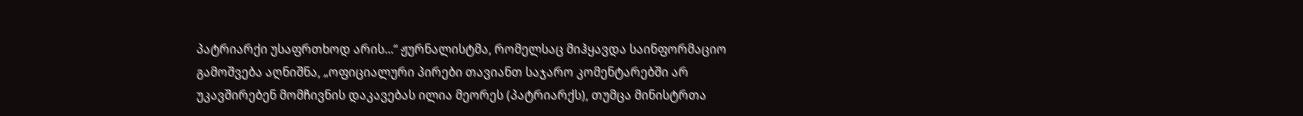პატრიარქი უსაფრთხოდ არის...“ ჟურნალისტმა, რომელსაც მიჰყავდა საინფორმაციო გამოშვება აღნიშნა, „ოფიციალური პირები თავიანთ საჯარო კომენტარებში არ უკავშირებენ მომჩივნის დაკავებას ილია მეორეს (პატრიარქს), თუმცა მინისტრთა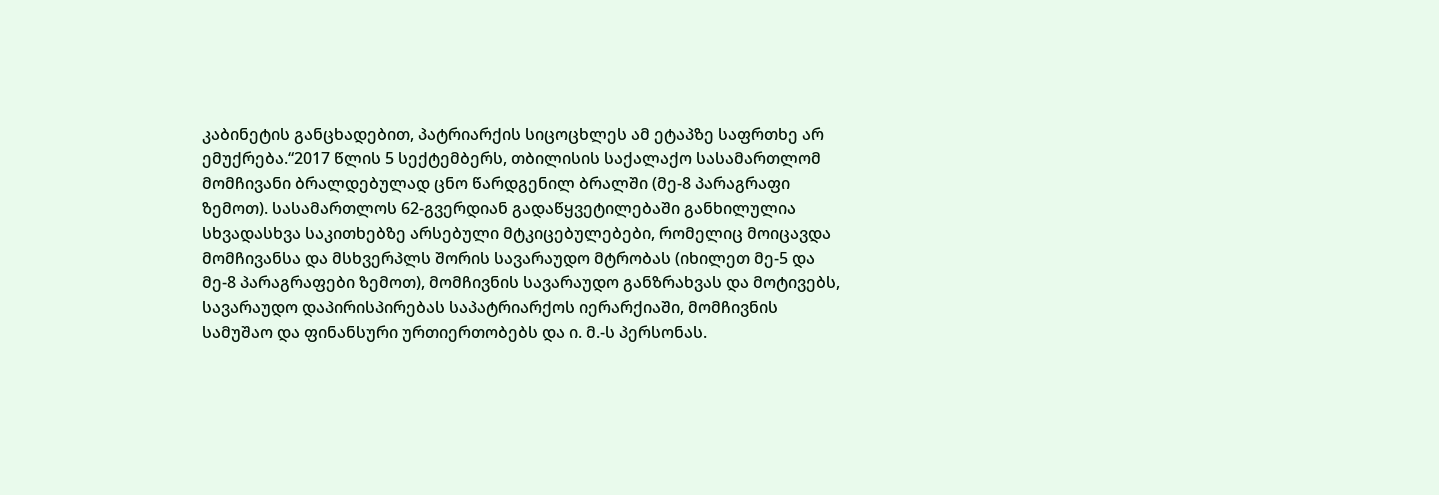კაბინეტის განცხადებით, პატრიარქის სიცოცხლეს ამ ეტაპზე საფრთხე არ ემუქრება.“2017 წლის 5 სექტემბერს, თბილისის საქალაქო სასამართლომ მომჩივანი ბრალდებულად ცნო წარდგენილ ბრალში (მე-8 პარაგრაფი ზემოთ). სასამართლოს 62-გვერდიან გადაწყვეტილებაში განხილულია სხვადასხვა საკითხებზე არსებული მტკიცებულებები, რომელიც მოიცავდა მომჩივანსა და მსხვერპლს შორის სავარაუდო მტრობას (იხილეთ მე-5 და მე-8 პარაგრაფები ზემოთ), მომჩივნის სავარაუდო განზრახვას და მოტივებს, სავარაუდო დაპირისპირებას საპატრიარქოს იერარქიაში, მომჩივნის სამუშაო და ფინანსური ურთიერთობებს და ი. მ.-ს პერსონას.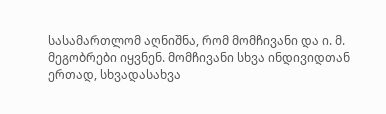სასამართლომ აღნიშნა, რომ მომჩივანი და ი. მ. მეგობრები იყვნენ. მომჩივანი სხვა ინდივიდთან ერთად, სხვადასახვა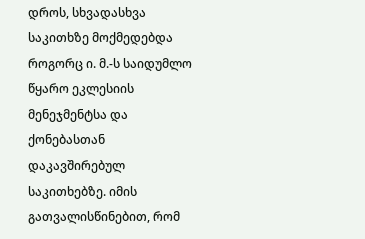დროს, სხვადასხვა საკითხზე მოქმედებდა როგორც ი. მ.-ს საიდუმლო წყარო ეკლესიის მენეჯმენტსა და ქონებასთან დაკავშირებულ საკითხებზე. იმის გათვალისწინებით, რომ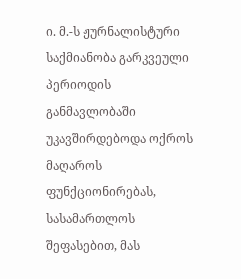ი. მ.-ს ჟურნალისტური საქმიანობა გარკვეული პერიოდის განმავლობაში უკავშირდებოდა ოქროს მაღაროს ფუნქციონირებას, სასამართლოს შეფასებით, მას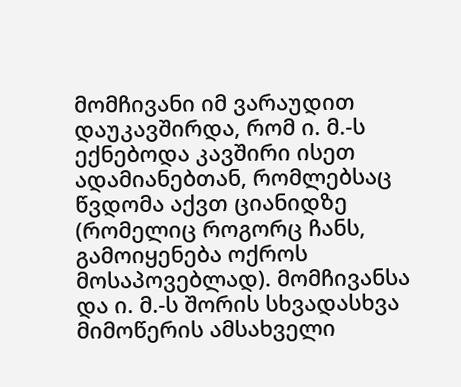მომჩივანი იმ ვარაუდით დაუკავშირდა, რომ ი. მ.-ს ექნებოდა კავშირი ისეთ ადამიანებთან, რომლებსაც წვდომა აქვთ ციანიდზე (რომელიც როგორც ჩანს, გამოიყენება ოქროს მოსაპოვებლად). მომჩივანსა და ი. მ.-ს შორის სხვადასხვა მიმოწერის ამსახველი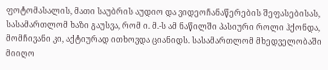ფოტომასალის, მათი საუბრის აუდიო და ვიდეოჩანაწერების შეფასებისას, სასამართლომ ხაზი გაუსვა, რომ ი. მ.-ს ამ ნაწილში პასიური როლი ჰქონდა, მომჩივანი კი, აქტიურად ითხოვდა ციანიდს. სასამართლომ მხედველობაში მიიღო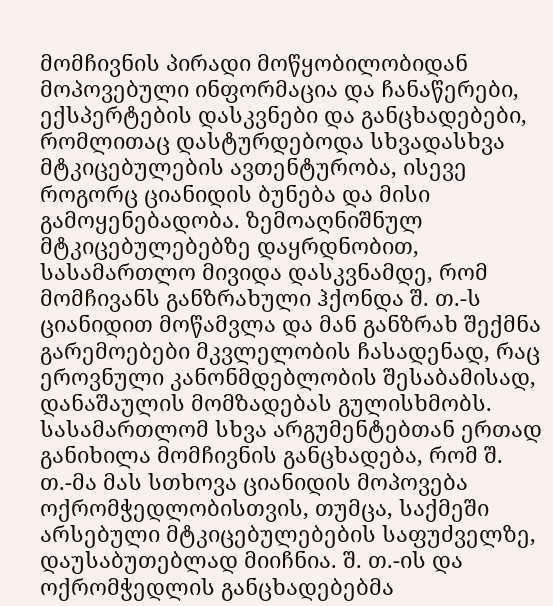მომჩივნის პირადი მოწყობილობიდან მოპოვებული ინფორმაცია და ჩანაწერები, ექსპერტების დასკვნები და განცხადებები, რომლითაც დასტურდებოდა სხვადასხვა მტკიცებულების ავთენტურობა, ისევე როგორც ციანიდის ბუნება და მისი გამოყენებადობა. ზემოაღნიშნულ მტკიცებულებებზე დაყრდნობით, სასამართლო მივიდა დასკვნამდე, რომ მომჩივანს განზრახული ჰქონდა შ. თ.-ს ციანიდით მოწამვლა და მან განზრახ შექმნა გარემოებები მკვლელობის ჩასადენად, რაც ეროვნული კანონმდებლობის შესაბამისად, დანაშაულის მომზადებას გულისხმობს. სასამართლომ სხვა არგუმენტებთან ერთად განიხილა მომჩივნის განცხადება, რომ შ. თ.-მა მას სთხოვა ციანიდის მოპოვება ოქრომჭედლობისთვის, თუმცა, საქმეში არსებული მტკიცებულებების საფუძველზე, დაუსაბუთებლად მიიჩნია. შ. თ.-ის და ოქრომჭედლის განცხადებებმა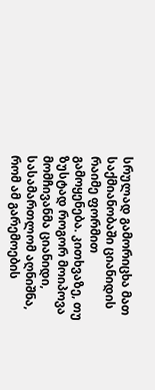სრულად გამორიცხა მათ საქმიანობაში ციანიდის რაიმე ფორმით გამოყენება. კითხვაზე, თუ ზუსტად როგორ მოიპოვა მომჩივანმა ციანიდი, სასამართლომ აღნიშნა, რომ ამ გარემოების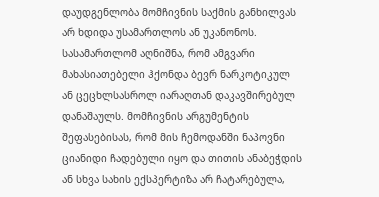დაუდგენლობა მომჩივნის საქმის განხილვას არ ხდიდა უსამართლოს ან უკანონოს. სასამართლომ აღნიშნა, რომ ამგვარი მახასიათებელი ჰქონდა ბევრ ნარკოტიკულ ან ცეცხლსასროლ იარაღთან დაკავშირებულ დანაშაულს. მომჩივნის არგუმენტის შეფასებისას, რომ მის ჩემოდანში ნაპოვნი ციანიდი ჩადებული იყო და თითის ანაბეჭდის ან სხვა სახის ექსპერტიზა არ ჩატარებულა,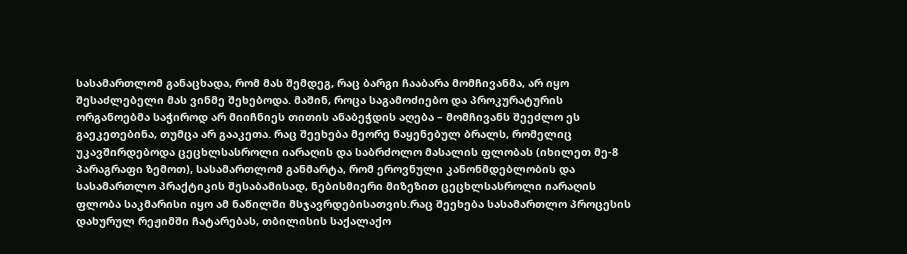სასამართლომ განაცხადა, რომ მას შემდეგ, რაც ბარგი ჩააბარა მომჩივანმა, არ იყო შესაძლებელი მას ვინმე შეხებოდა. მაშინ, როცა საგამოძიებო და პროკურატურის ორგანოებმა საჭიროდ არ მიიჩნიეს თითის ანაბეჭდის აღება – მომჩივანს შეეძლო ეს გაეკეთებინა, თუმცა არ გააკეთა. რაც შეეხება მეორე წაყენებულ ბრალს, რომელიც უკავშირდებოდა ცეცხლსასროლი იარაღის და საბრძოლო მასალის ფლობას (იხილეთ მე-8 პარაგრაფი ზემოთ), სასამართლომ განმარტა, რომ ეროვნული კანონმდებლობის და სასამართლო პრაქტიკის შესაბამისად, ნებისმიერი მიზეზით ცეცხლსასროლი იარაღის ფლობა საკმარისი იყო ამ ნაწილში მსჯავრდებისათვის.რაც შეეხება სასამართლო პროცესის დახურულ რეჟიმში ჩატარებას, თბილისის საქალაქო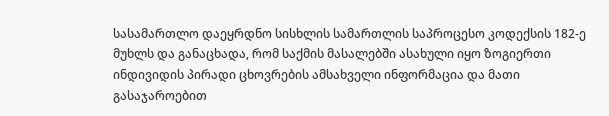სასამართლო დაეყრდნო სისხლის სამართლის საპროცესო კოდექსის 182-ე მუხლს და განაცხადა, რომ საქმის მასალებში ასახული იყო ზოგიერთი ინდივიდის პირადი ცხოვრების ამსახველი ინფორმაცია და მათი გასაჯაროებით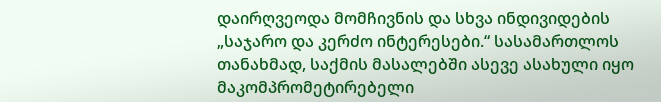დაირღვეოდა მომჩივნის და სხვა ინდივიდების „საჯარო და კერძო ინტერესები.“ სასამართლოს თანახმად, საქმის მასალებში ასევე ასახული იყო მაკომპრომეტირებელი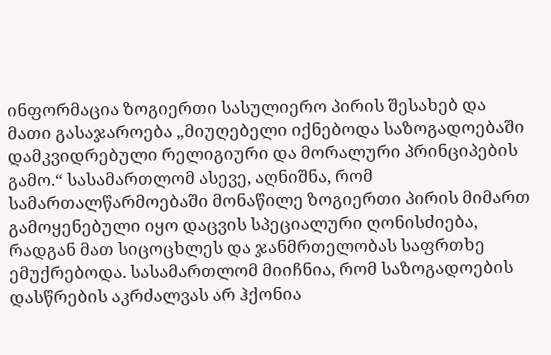ინფორმაცია ზოგიერთი სასულიერო პირის შესახებ და მათი გასაჯაროება „მიუღებელი იქნებოდა საზოგადოებაში დამკვიდრებული რელიგიური და მორალური პრინციპების გამო.“ სასამართლომ ასევე, აღნიშნა, რომ სამართალწარმოებაში მონაწილე ზოგიერთი პირის მიმართ გამოყენებული იყო დაცვის სპეციალური ღონისძიება, რადგან მათ სიცოცხლეს და ჯანმრთელობას საფრთხე ემუქრებოდა. სასამართლომ მიიჩნია, რომ საზოგადოების დასწრების აკრძალვას არ ჰქონია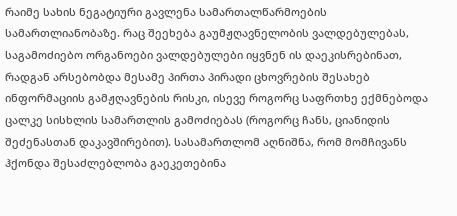რაიმე სახის ნეგატიური გავლენა სამართალწარმოების სამართლიანობაზე. რაც შეეხება გაუმჟღავნელობის ვალდებულებას, საგამოძიებო ორგანოები ვალდებულები იყვნენ ის დაეკისრებინათ, რადგან არსებობდა მესამე პირთა პირადი ცხოვრების შესახებ ინფორმაციის გამჟღავნების რისკი, ისევე როგორც საფრთხე ექმნებოდა ცალკე სისხლის სამართლის გამოძიებას (როგორც ჩანს, ციანიდის შეძენასთან დაკავშირებით). სასამართლომ აღნიშნა, რომ მომჩივანს ჰქონდა შესაძლებლობა გაეკეთებინა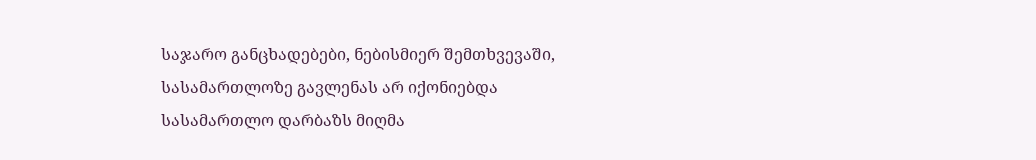საჯარო განცხადებები, ნებისმიერ შემთხვევაში, სასამართლოზე გავლენას არ იქონიებდა სასამართლო დარბაზს მიღმა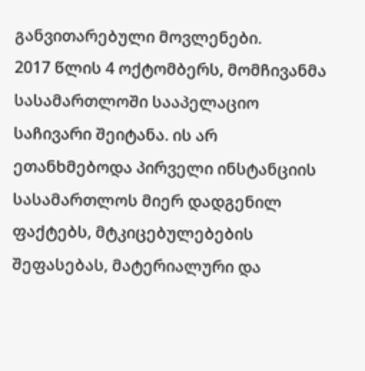განვითარებული მოვლენები.
2017 წლის 4 ოქტომბერს, მომჩივანმა სასამართლოში სააპელაციო საჩივარი შეიტანა. ის არ ეთანხმებოდა პირველი ინსტანციის სასამართლოს მიერ დადგენილ ფაქტებს, მტკიცებულებების შეფასებას, მატერიალური და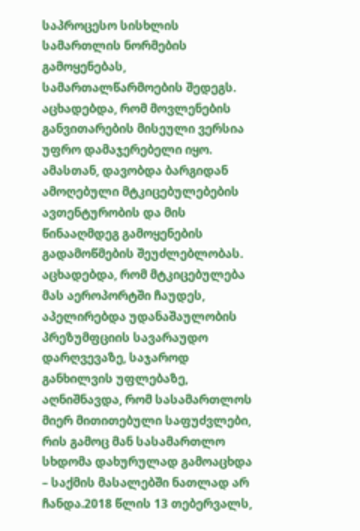საპროცესო სისხლის სამართლის ნორმების გამოყენებას, სამართალწარმოების შედეგს. აცხადებდა, რომ მოვლენების განვითარების მისეული ვერსია უფრო დამაჯერებელი იყო. ამასთან, დავობდა ბარგიდან ამოღებული მტკიცებულებების ავთენტურობის და მის წინააღმდეგ გამოყენების გადამოწმების შეუძლებლობას. აცხადებდა, რომ მტკიცებულება მას აეროპორტში ჩაუდეს, აპელირებდა უდანაშაულობის პრეზუმფციის სავარაუდო დარღვევაზე, საჯაროდ განხილვის უფლებაზე, აღნიშნავდა, რომ სასამართლოს მიერ მითითებული საფუძვლები, რის გამოც მან სასამართლო სხდომა დახურულად გამოაცხდა – საქმის მასალებში ნათლად არ ჩანდა.2018 წლის 13 თებერვალს,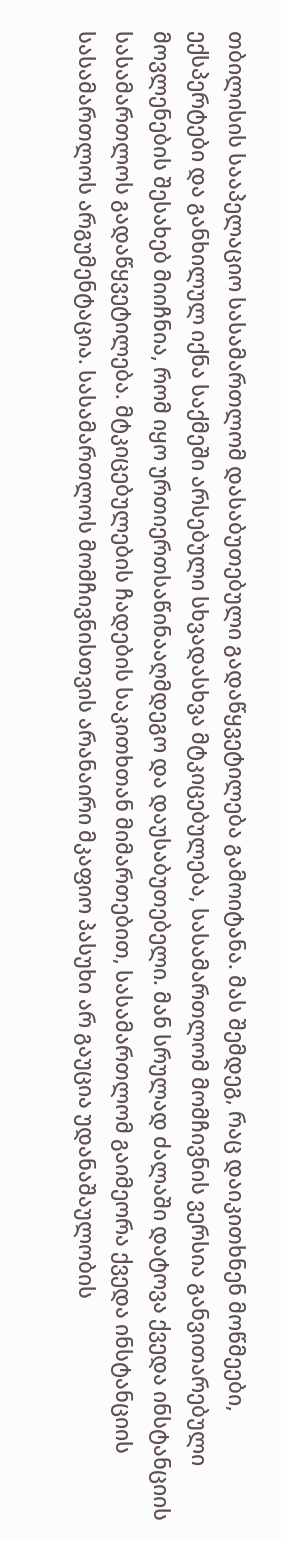თბილისის სააპელაციო სასამართლომ დასაბუთებული გადაწყვეტილება გამოიტანა. მას შემდეგ, რაც დაიკითხნენ მოწმეები, ექსპერტები და განხილულ იქნა საქმეში არსებული სხვადასხვა მტკიცებულება, სასამართლომ მომჩივნის ვერსია განვითარებული მოვლენების შესახებ მიიჩნია, რომ იყო ურთიერთსაწინააღმდეგო და დაუსაბუთებელი. მან სრულად ძალაში დატოვა ქვედა ინსტანციის სასამართლოს გადაწყვეტილება. მტკიცებულების ჩადების საკითხთან მიმართებით, სასამართლომ გაიმეორა ქვედა ინსტანციის სასამართლოს არგუმენტაცია. სასამართლოს მომჩივნისთვის არანაირი მკაფიო პასუხი არ გაუცია უდანაშაულობის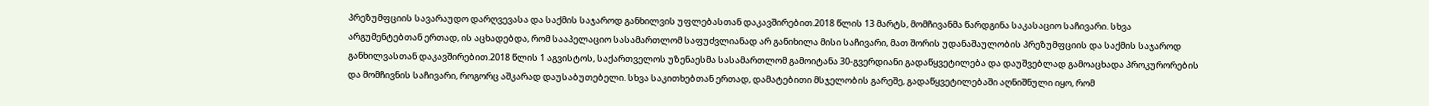პრეზუმფციის სავარაუდო დარღვევასა და საქმის საჯაროდ განხილვის უფლებასთან დაკავშირებით.2018 წლის 13 მარტს, მომჩივანმა წარდგინა საკასაციო საჩივარი. სხვა არგუმენტებთან ერთად, ის აცხადებდა, რომ სააპელაციო სასამართლომ საფუძვლიანად არ განიხილა მისი საჩივარი, მათ შორის უდანაშაულობის პრეზუმფციის და საქმის საჯაროდ განხილვასთან დაკავშირებით.2018 წლის 1 აგვისტოს, საქართველოს უზენაესმა სასამართლომ გამოიტანა 30‑გვერდიანი გადაწყვეტილება და დაუშვებლად გამოაცხადა პროკურორების და მომჩივნის საჩივარი, როგორც აშკარად დაუსაბუთებელი. სხვა საკითხებთან ერთად, დამატებითი მსჯელობის გარეშე, გადაწყვეტილებაში აღნიშნული იყო, რომ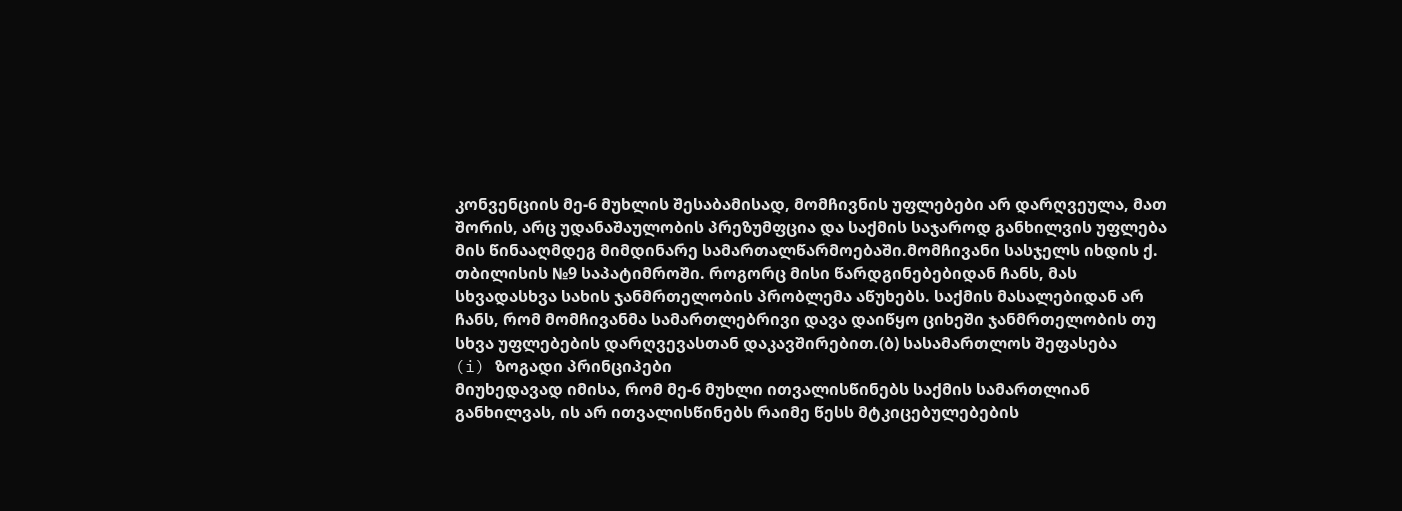კონვენციის მე-6 მუხლის შესაბამისად, მომჩივნის უფლებები არ დარღვეულა, მათ შორის, არც უდანაშაულობის პრეზუმფცია და საქმის საჯაროდ განხილვის უფლება მის წინააღმდეგ მიმდინარე სამართალწარმოებაში.მომჩივანი სასჯელს იხდის ქ. თბილისის №9 საპატიმროში. როგორც მისი წარდგინებებიდან ჩანს, მას სხვადასხვა სახის ჯანმრთელობის პრობლემა აწუხებს. საქმის მასალებიდან არ ჩანს, რომ მომჩივანმა სამართლებრივი დავა დაიწყო ციხეში ჯანმრთელობის თუ სხვა უფლებების დარღვევასთან დაკავშირებით.(ბ) სასამართლოს შეფასება
(i) ზოგადი პრინციპები
მიუხედავად იმისა, რომ მე-6 მუხლი ითვალისწინებს საქმის სამართლიან განხილვას, ის არ ითვალისწინებს რაიმე წესს მტკიცებულებების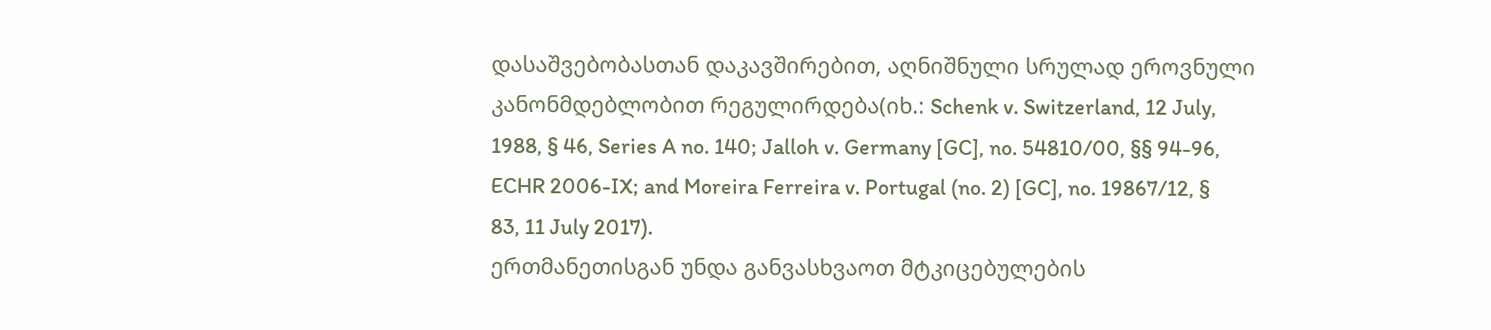დასაშვებობასთან დაკავშირებით, აღნიშნული სრულად ეროვნული კანონმდებლობით რეგულირდება(იხ.: Schenk v. Switzerland, 12 July, 1988, § 46, Series A no. 140; Jalloh v. Germany [GC], no. 54810/00, §§ 94-96, ECHR 2006-IX; and Moreira Ferreira v. Portugal (no. 2) [GC], no. 19867/12, § 83, 11 July 2017).
ერთმანეთისგან უნდა განვასხვაოთ მტკიცებულების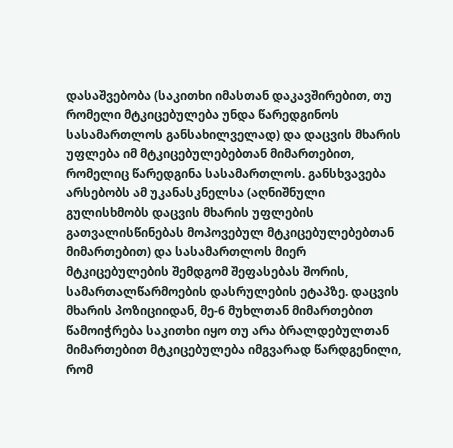დასაშვებობა (საკითხი იმასთან დაკავშირებით, თუ რომელი მტკიცებულება უნდა წარედგინოს სასამართლოს განსახილველად) და დაცვის მხარის უფლება იმ მტკიცებულებებთან მიმართებით, რომელიც წარედგინა სასამართლოს. განსხვავება არსებობს ამ უკანასკნელსა (აღნიშნული გულისხმობს დაცვის მხარის უფლების გათვალისწინებას მოპოვებულ მტკიცებულებებთან მიმართებით) და სასამართლოს მიერ მტკიცებულების შემდგომ შეფასებას შორის, სამართალწარმოების დასრულების ეტაპზე. დაცვის მხარის პოზიციიდან, მე-6 მუხლთან მიმართებით წამოიჭრება საკითხი იყო თუ არა ბრალდებულთან მიმართებით მტკიცებულება იმგვარად წარდგენილი, რომ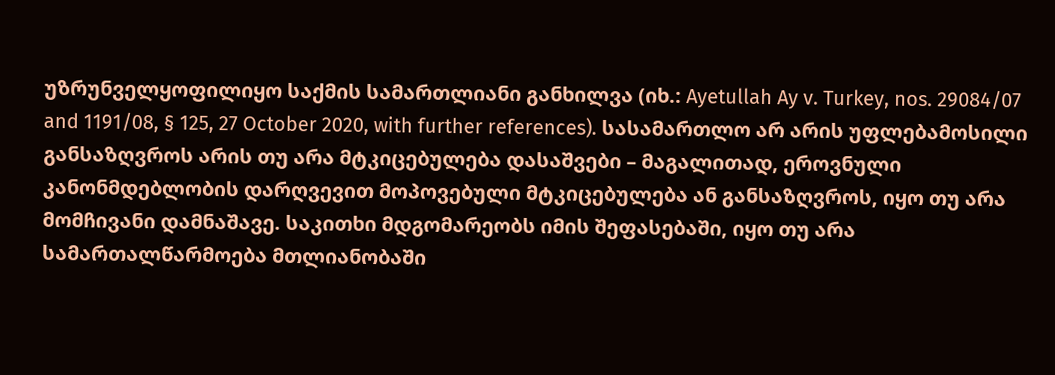უზრუნველყოფილიყო საქმის სამართლიანი განხილვა (იხ.: Ayetullah Ay v. Turkey, nos. 29084/07 and 1191/08, § 125, 27 October 2020, with further references). სასამართლო არ არის უფლებამოსილი განსაზღვროს არის თუ არა მტკიცებულება დასაშვები – მაგალითად, ეროვნული კანონმდებლობის დარღვევით მოპოვებული მტკიცებულება ან განსაზღვროს, იყო თუ არა მომჩივანი დამნაშავე. საკითხი მდგომარეობს იმის შეფასებაში, იყო თუ არა სამართალწარმოება მთლიანობაში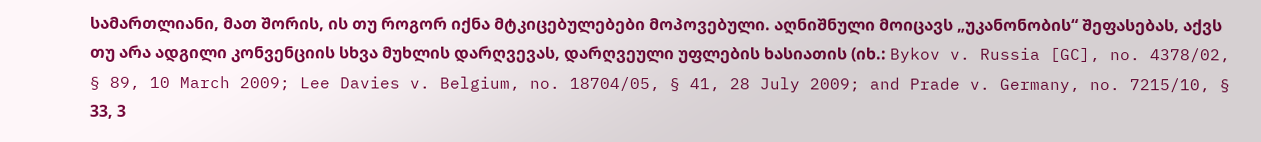სამართლიანი, მათ შორის, ის თუ როგორ იქნა მტკიცებულებები მოპოვებული. აღნიშნული მოიცავს „უკანონობის“ შეფასებას, აქვს თუ არა ადგილი კონვენციის სხვა მუხლის დარღვევას, დარღვეული უფლების ხასიათის (იხ.: Bykov v. Russia [GC], no. 4378/02, § 89, 10 March 2009; Lee Davies v. Belgium, no. 18704/05, § 41, 28 July 2009; and Prade v. Germany, no. 7215/10, § 33, 3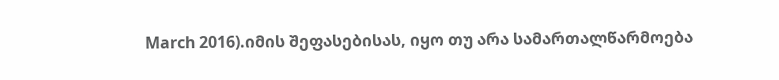March 2016).იმის შეფასებისას, იყო თუ არა სამართალწარმოება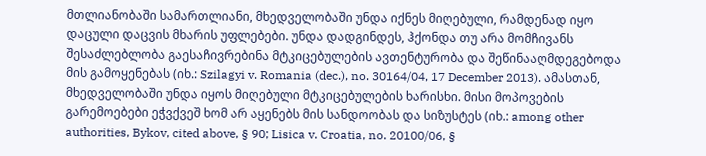მთლიანობაში სამართლიანი, მხედველობაში უნდა იქნეს მიღებული, რამდენად იყო დაცული დაცვის მხარის უფლებები. უნდა დადგინდეს, ჰქონდა თუ არა მომჩივანს შესაძლებლობა გაესაჩივრებინა მტკიცებულების ავთენტურობა და შეწინააღმდეგებოდა მის გამოყენებას (იხ.: Szilagyi v. Romania (dec.), no. 30164/04, 17 December 2013). ამასთან, მხედველობაში უნდა იყოს მიღებული მტკიცებულების ხარისხი. მისი მოპოვების გარემოებები ეჭვქვეშ ხომ არ აყენებს მის სანდოობას და სიზუსტეს (იხ.: among other authorities, Bykov, cited above, § 90; Lisica v. Croatia, no. 20100/06, §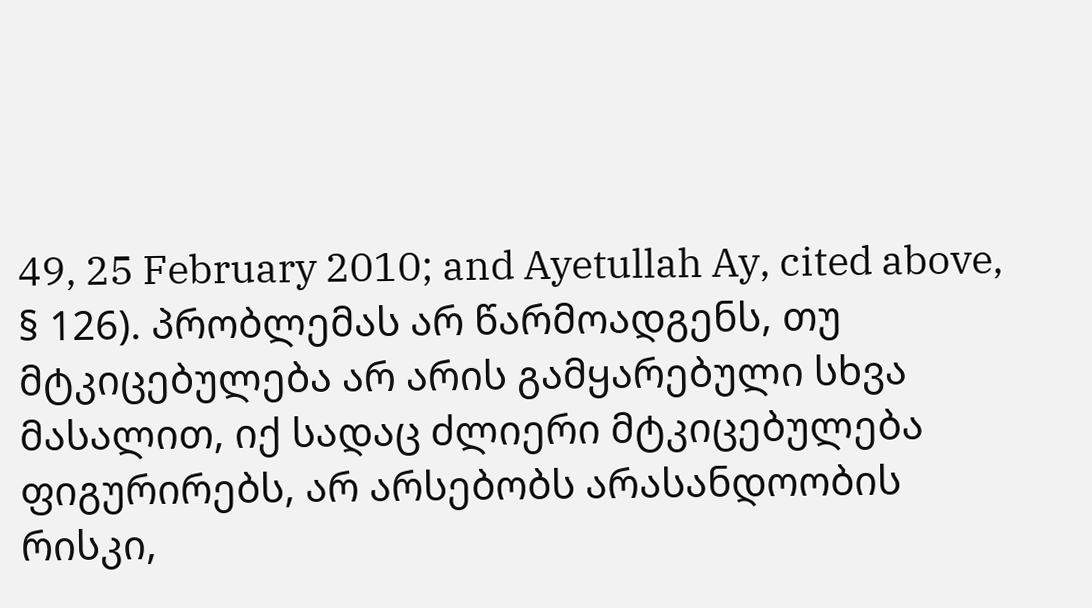49, 25 February 2010; and Ayetullah Ay, cited above, § 126). პრობლემას არ წარმოადგენს, თუ მტკიცებულება არ არის გამყარებული სხვა მასალით, იქ სადაც ძლიერი მტკიცებულება ფიგურირებს, არ არსებობს არასანდოობის რისკი,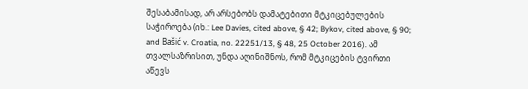შესაბამისად, არ არსებობს დამატებითი მტკიცებულების საჭიროება (იხ.: Lee Davies, cited above, § 42; Bykov, cited above, § 90; and Bašić v. Croatia, no. 22251/13, § 48, 25 October 2016). ამ თვალსაზრისით, უნდა აღინიშნოს, რომ მტკიცების ტვირთი აწევს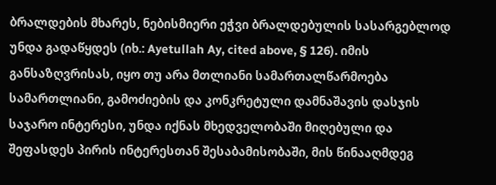ბრალდების მხარეს, ნებისმიერი ეჭვი ბრალდებულის სასარგებლოდ უნდა გადაწყდეს (იხ.: Ayetullah Ay, cited above, § 126). იმის განსაზღვრისას, იყო თუ არა მთლიანი სამართალწარმოება სამართლიანი, გამოძიების და კონკრეტული დამნაშავის დასჯის საჯარო ინტერესი, უნდა იქნას მხედველობაში მიღებული და შეფასდეს პირის ინტერესთან შესაბამისობაში, მის წინააღმდეგ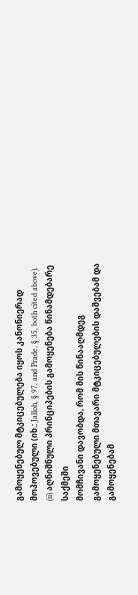გამოყენებულ მტკიცებულება იყოს კანონიერად მოპოვებული (იხ.: Jalloh, § 97, and Prade, § 35, both cited above).
(ii) აღნიშნული პრინციპების გამოყენება წინამდებარე საქმეში
მომჩივანი დავობდა, რომ მის წინააღმდეგ გამოყენებული მთავარი მტკიცებულების დაშვებამ და გამოყენებამ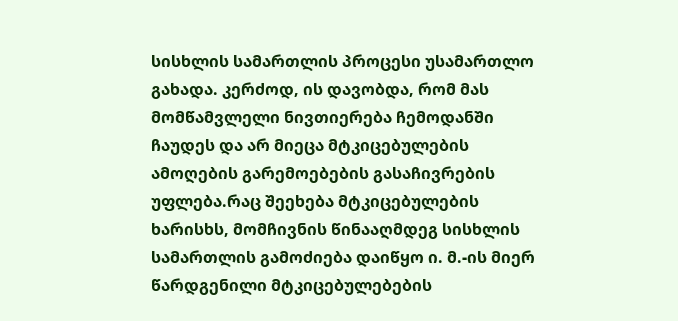სისხლის სამართლის პროცესი უსამართლო გახადა. კერძოდ, ის დავობდა, რომ მას მომწამვლელი ნივთიერება ჩემოდანში ჩაუდეს და არ მიეცა მტკიცებულების ამოღების გარემოებების გასაჩივრების უფლება.რაც შეეხება მტკიცებულების ხარისხს, მომჩივნის წინააღმდეგ სისხლის სამართლის გამოძიება დაიწყო ი. მ.-ის მიერ წარდგენილი მტკიცებულებების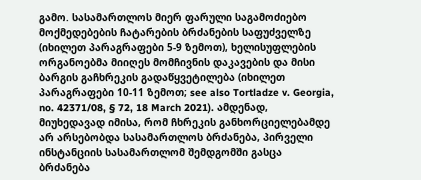გამო. სასამართლოს მიერ ფარული საგამოძიებო მოქმედებების ჩატარების ბრძანების საფუძველზე (იხილეთ პარაგრაფები 5-9 ზემოთ), ხელისუფლების ორგანოებმა მიიღეს მომჩივნის დაკავების და მისი ბარგის გაჩხრეკის გადაწყვეტილება (იხილეთ პარაგრაფები 10-11 ზემოთ; see also Tortladze v. Georgia, no. 42371/08, § 72, 18 March 2021). ამდენად, მიუხედავად იმისა, რომ ჩხრეკის განხორციელებამდე არ არსებობდა სასამართლოს ბრძანება, პირველი ინსტანციის სასამართლომ შემდგომში გასცა ბრძანება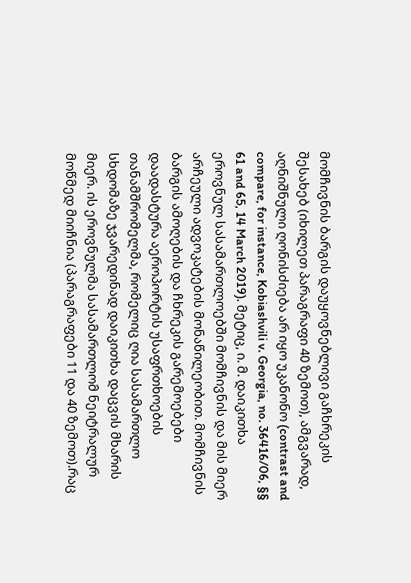მომჩივნის ბარგის დაუყოვნებლივი გაჩხრეკის შესახებ (იხილეთ პარაგრაფი 40 ზემოთ), ამგვარად, აღნიშნული ღონისძიება არ იყო უკანონო (contrast and compare, for instance, Kobiashvili v. Georgia, no. 36416/06, §§ 61 and 65, 14 March 2019). მეტიც, ი. მ. დაიკითხა ეროვნულ სასამართლოებში მომჩივნის და მის მიერ არჩეული ადვოკატების მონაწილეობით. მომჩივნის ბარგის ამოღების და ჩხრეკის გარემოებები დაადასტურა აეროპორტის უსაფრთხოების თანამშრომელმა, რომელიც ღია სასამართლო სხდომაზე ჯვარედინად დაიკითხა დაცვის მხარის მიერ. ის ეროვნულმა სასამართლომ ნეიტრალურ მოწმედ მიიჩნია (პარაგრაფები 11 და 40 ზემოთ).რაც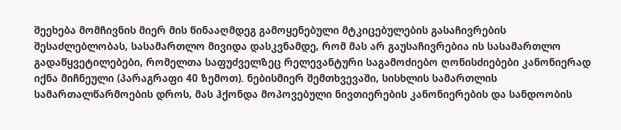შეეხება მომჩივნის მიერ მის წინააღმდეგ გამოყენებული მტკიცებულების გასაჩივრების შესაძლებლობას, სასამართლო მივიდა დასკვნამდე, რომ მას არ გაუსაჩივრებია ის სასამართლო გადაწყვეტილებები, რომელთა საფუძველზეც რელევანტური საგამოძიებო ღონისძიებები კანონიერად იქნა მიჩნეული (პარაგრაფი 40 ზემოთ). ნებისმიერ შემთხვევაში, სისხლის სამართლის სამართალწარმოების დროს, მას ჰქონდა მოპოვებული ნივთიერების კანონიერების და სანდოობის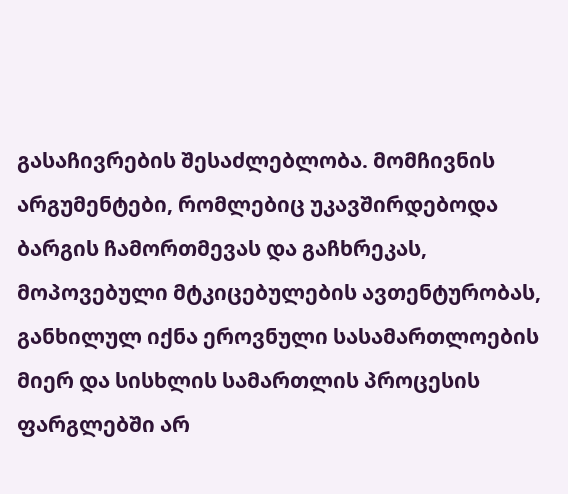გასაჩივრების შესაძლებლობა. მომჩივნის არგუმენტები, რომლებიც უკავშირდებოდა ბარგის ჩამორთმევას და გაჩხრეკას, მოპოვებული მტკიცებულების ავთენტურობას, განხილულ იქნა ეროვნული სასამართლოების მიერ და სისხლის სამართლის პროცესის ფარგლებში არ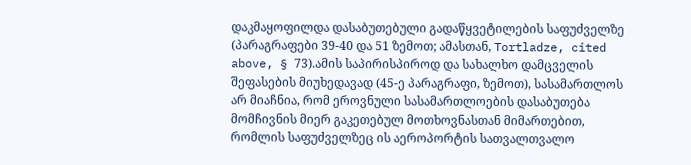დაკმაყოფილდა დასაბუთებული გადაწყვეტილების საფუძველზე (პარაგრაფები 39-40 და 51 ზემოთ; ამასთან, Tortladze, cited above, § 73).ამის საპირისპიროდ და სახალხო დამცველის შეფასების მიუხედავად (45-ე პარაგრაფი, ზემოთ), სასამართლოს არ მიაჩნია, რომ ეროვნული სასამართლოების დასაბუთება მომჩივნის მიერ გაკეთებულ მოთხოვნასთან მიმართებით, რომლის საფუძველზეც ის აეროპორტის სათვალთვალო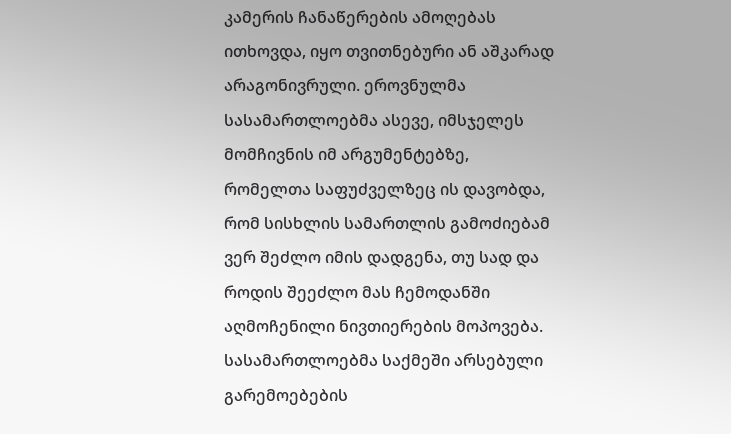კამერის ჩანაწერების ამოღებას ითხოვდა, იყო თვითნებური ან აშკარად არაგონივრული. ეროვნულმა სასამართლოებმა ასევე, იმსჯელეს მომჩივნის იმ არგუმენტებზე, რომელთა საფუძველზეც ის დავობდა, რომ სისხლის სამართლის გამოძიებამ ვერ შეძლო იმის დადგენა, თუ სად და როდის შეეძლო მას ჩემოდანში აღმოჩენილი ნივთიერების მოპოვება. სასამართლოებმა საქმეში არსებული გარემოებების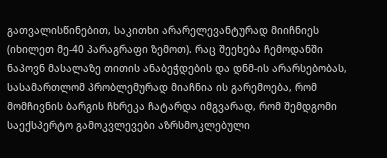გათვალისწინებით, საკითხი არარელევანტურად მიიჩნიეს (იხილეთ მე-40 პარაგრაფი ზემოთ). რაც შეეხება ჩემოდანში ნაპოვნ მასალაზე თითის ანაბეჭდების და დნმ-ის არარსებობას, სასამართლომ პრობლემურად მიაჩნია ის გარემოება, რომ მომჩივნის ბარგის ჩხრეკა ჩატარდა იმგვარად, რომ შემდგომი საექსპერტო გამოკვლევები აზრსმოკლებული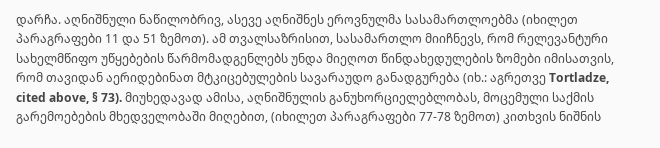დარჩა. აღნიშნული ნაწილობრივ, ასევე აღნიშნეს ეროვნულმა სასამართლოებმა (იხილეთ პარაგრაფები 11 და 51 ზემოთ). ამ თვალსაზრისით, სასამართლო მიიჩნევს, რომ რელევანტური სახელმწიფო უწყებების წარმომადგენლებს უნდა მიეღოთ წინდახედულების ზომები იმისათვის, რომ თავიდან აერიდებინათ მტკიცებულების სავარაუდო განადგურება (იხ.: აგრეთვე Tortladze, cited above, § 73). მიუხედავად ამისა, აღნიშნულის განუხორციელებლობას, მოცემული საქმის გარემოებების მხედველობაში მიღებით, (იხილეთ პარაგრაფები 77-78 ზემოთ) კითხვის ნიშნის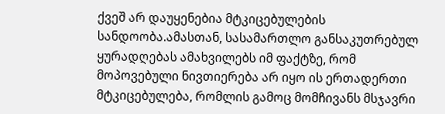ქვეშ არ დაუყენებია მტკიცებულების სანდოობა.ამასთან, სასამართლო განსაკუთრებულ ყურადღებას ამახვილებს იმ ფაქტზე, რომ მოპოვებული ნივთიერება არ იყო ის ერთადერთი მტკიცებულება, რომლის გამოც მომჩივანს მსჯავრი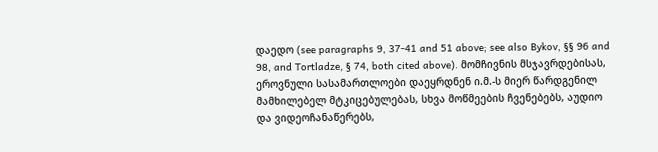დაედო (see paragraphs 9, 37-41 and 51 above; see also Bykov, §§ 96 and 98, and Tortladze, § 74, both cited above). მომჩივნის მსჯავრდებისას, ეროვნული სასამართლოები დაეყრდნენ ი.მ.-ს მიერ წარდგენილ მამხილებელ მტკიცებულებას, სხვა მოწმეების ჩვენებებს, აუდიო და ვიდეოჩანაწერებს,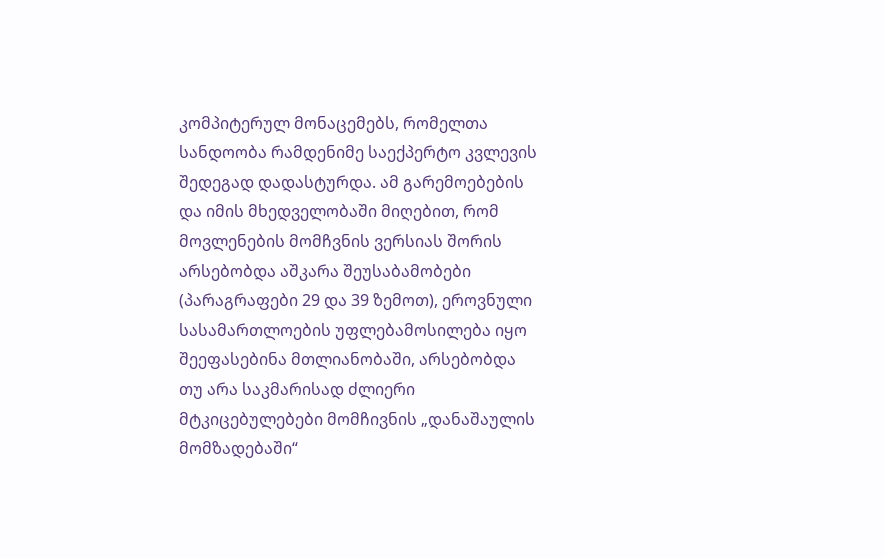კომპიტერულ მონაცემებს, რომელთა სანდოობა რამდენიმე საექპერტო კვლევის შედეგად დადასტურდა. ამ გარემოებების და იმის მხედველობაში მიღებით, რომ მოვლენების მომჩვნის ვერსიას შორის არსებობდა აშკარა შეუსაბამობები (პარაგრაფები 29 და 39 ზემოთ), ეროვნული სასამართლოების უფლებამოსილება იყო შეეფასებინა მთლიანობაში, არსებობდა თუ არა საკმარისად ძლიერი მტკიცებულებები მომჩივნის „დანაშაულის მომზადებაში“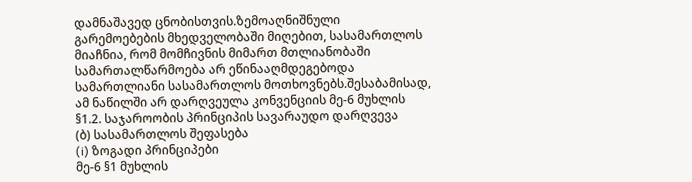დამნაშავედ ცნობისთვის.ზემოაღნიშნული გარემოებების მხედველობაში მიღებით, სასამართლოს მიაჩნია, რომ მომჩივნის მიმართ მთლიანობაში სამართალწარმოება არ ეწინააღმდეგებოდა სამართლიანი სასამართლოს მოთხოვნებს.შესაბამისად, ამ ნაწილში არ დარღვეულა კონვენციის მე-6 მუხლის §1.2. საჯაროობის პრინციპის სავარაუდო დარღვევა
(ბ) სასამართლოს შეფასება
(i) ზოგადი პრინციპები
მე-6 §1 მუხლის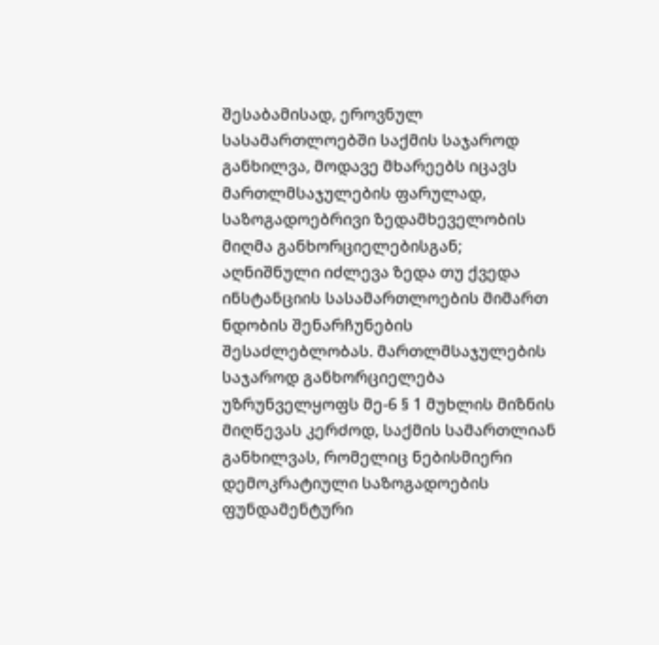შესაბამისად, ეროვნულ სასამართლოებში საქმის საჯაროდ განხილვა, მოდავე მხარეებს იცავს მართლმსაჯულების ფარულად, საზოგადოებრივი ზედამხეველობის მიღმა განხორციელებისგან; აღნიშნული იძლევა ზედა თუ ქვედა ინსტანციის სასამართლოების მიმართ ნდობის შენარჩუნების შესაძლებლობას. მართლმსაჯულების საჯაროდ განხორციელება უზრუნველყოფს მე-6 § 1 მუხლის მიზნის მიღწევას კერძოდ, საქმის სამართლიან განხილვას, რომელიც ნებისმიერი დემოკრატიული საზოგადოების ფუნდამენტური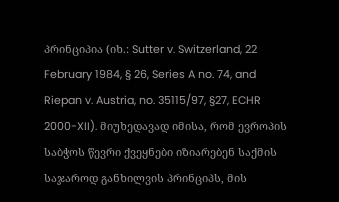პრინციპია (იხ.: Sutter v. Switzerland, 22 February 1984, § 26, Series A no. 74, and Riepan v. Austria, no. 35115/97, §27, ECHR 2000-XII). მიუხედავად იმისა, რომ ევროპის საბჭოს წევრი ქვეყნები იზიარებენ საქმის საჯაროდ განხილვის პრინციპს, მის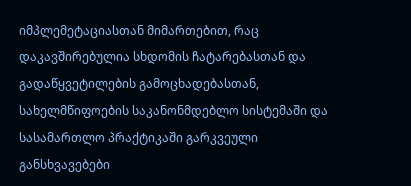იმპლემეტაციასთან მიმართებით, რაც დაკავშირებულია სხდომის ჩატარებასთან და გადაწყვეტილების გამოცხადებასთან, სახელმწიფოების საკანონმდებლო სისტემაში და სასამართლო პრაქტიკაში გარკვეული განსხვავებები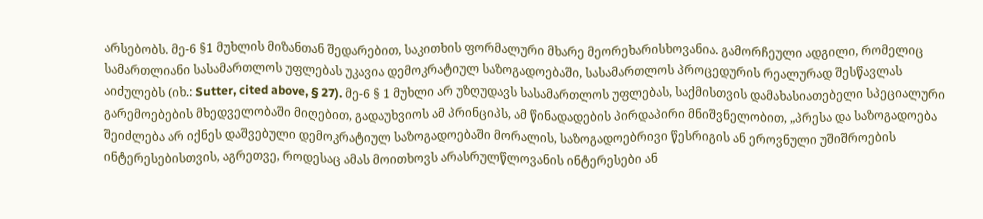არსებობს. მე-6 §1 მუხლის მიზანთან შედარებით, საკითხის ფორმალური მხარე მეორეხარისხოვანია. გამორჩეული ადგილი, რომელიც სამართლიანი სასამართლოს უფლებას უკავია დემოკრატიულ საზოგადოებაში, სასამართლოს პროცედურის რეალურად შესწავლას აიძულებს (იხ.: Sutter, cited above, § 27). მე-6 § 1 მუხლი არ უზღუდავს სასამართლოს უფლებას, საქმისთვის დამახასიათებელი სპეციალური გარემოებების მხედველობაში მიღებით, გადაუხვიოს ამ პრინციპს, ამ წინადადების პირდაპირი მნიშვნელობით, „პრესა და საზოგადოება შეიძლება არ იქნეს დაშვებული დემოკრატიულ საზოგადოებაში მორალის, საზოგადოებრივი წესრიგის ან ეროვნული უშიშროების ინტერესებისთვის, აგრეთვე, როდესაც ამას მოითხოვს არასრულწლოვანის ინტერესები ან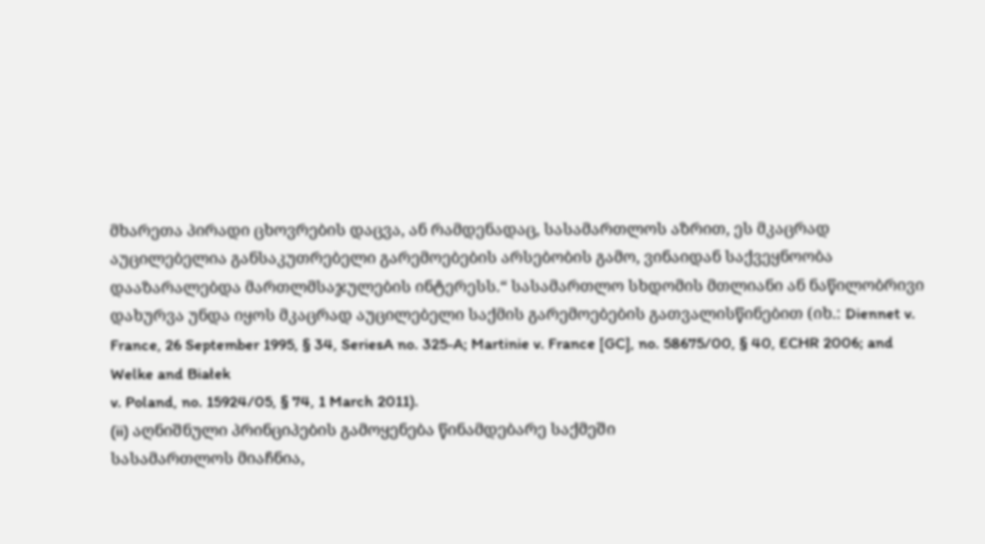მხარეთა პირადი ცხოვრების დაცვა, ან რამდენადაც, სასამართლოს აზრით, ეს მკაცრად აუცილებელია განსაკუთრებელი გარემოებების არსებობის გამო, ვინაიდან საქვეყნოობა დააზარალებდა მართლმსაჯულების ინტერესს.“ სასამართლო სხდომის მთლიანი ან ნაწილობრივი დახურვა უნდა იყოს მკაცრად აუცილებელი საქმის გარემოებების გათვალისწინებით (იხ.: Diennet v. France, 26 September 1995, § 34, SeriesA no. 325-A; Martinie v. France [GC], no. 58675/00, § 40, ECHR 2006; and Welke and Białek
v. Poland, no. 15924/05, § 74, 1 March 2011).
(ii) აღნიშნული პრინციპების გამოყენება წინამდებარე საქმეში
სასამართლოს მიაჩნია,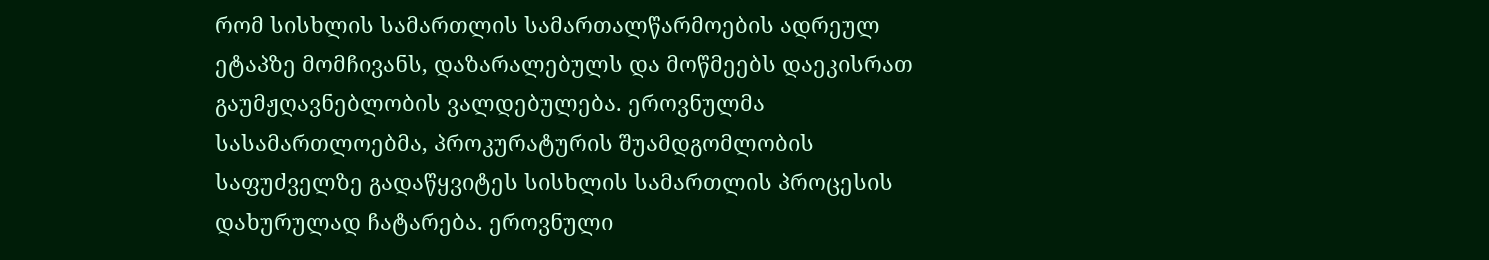რომ სისხლის სამართლის სამართალწარმოების ადრეულ ეტაპზე მომჩივანს, დაზარალებულს და მოწმეებს დაეკისრათ გაუმჟღავნებლობის ვალდებულება. ეროვნულმა სასამართლოებმა, პროკურატურის შუამდგომლობის საფუძველზე გადაწყვიტეს სისხლის სამართლის პროცესის დახურულად ჩატარება. ეროვნული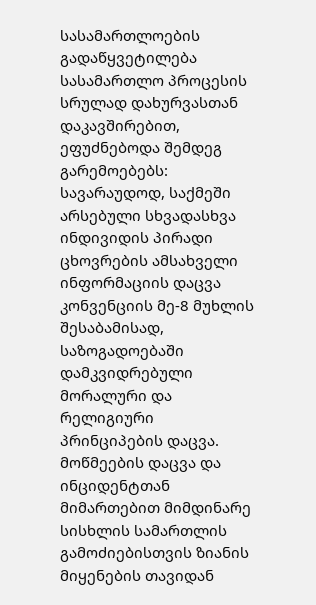სასამართლოების გადაწყვეტილება სასამართლო პროცესის სრულად დახურვასთან დაკავშირებით, ეფუძნებოდა შემდეგ გარემოებებს: სავარაუდოდ, საქმეში არსებული სხვადასხვა ინდივიდის პირადი ცხოვრების ამსახველი ინფორმაციის დაცვა კონვენციის მე-8 მუხლის შესაბამისად, საზოგადოებაში დამკვიდრებული მორალური და რელიგიური პრინციპების დაცვა. მოწმეების დაცვა და ინციდენტთან მიმართებით მიმდინარე სისხლის სამართლის გამოძიებისთვის ზიანის მიყენების თავიდან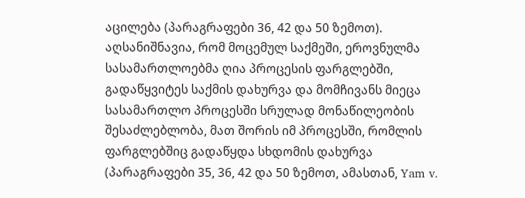აცილება (პარაგრაფები 36, 42 და 50 ზემოთ). აღსანიშნავია, რომ მოცემულ საქმეში, ეროვნულმა სასამართლოებმა ღია პროცესის ფარგლებში, გადაწყვიტეს საქმის დახურვა და მომჩივანს მიეცა სასამართლო პროცესში სრულად მონაწილეობის შესაძლებლობა, მათ შორის იმ პროცესში, რომლის ფარგლებშიც გადაწყდა სხდომის დახურვა (პარაგრაფები 35, 36, 42 და 50 ზემოთ, ამასთან, Yam v.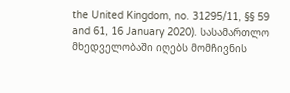the United Kingdom, no. 31295/11, §§ 59 and 61, 16 January 2020). სასამართლო მხედველობაში იღებს მომჩივნის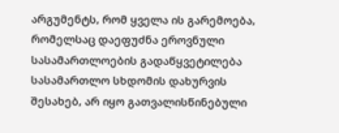არგუმენტს, რომ ყველა ის გარემოება, რომელსაც დაეფუძნა ეროვნული სასამართლოების გადაწყვეტილება სასამართლო სხდომის დახურვის შესახებ, არ იყო გათვალისწინებული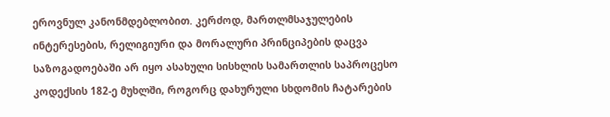ეროვნულ კანონმდებლობით. კერძოდ, მართლმსაჯულების ინტერესების, რელიგიური და მორალური პრინციპების დაცვა საზოგადოებაში არ იყო ასახული სისხლის სამართლის საპროცესო კოდექსის 182-ე მუხლში, როგორც დახურული სხდომის ჩატარების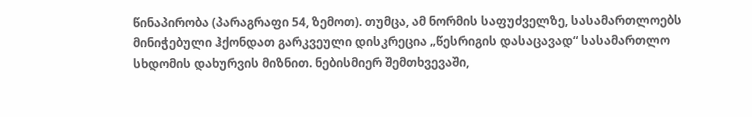წინაპირობა (პარაგრაფი 54, ზემოთ). თუმცა, ამ ნორმის საფუძველზე, სასამართლოებს მინიჭებული ჰქონდათ გარკვეული დისკრეცია „წესრიგის დასაცავად“ სასამართლო სხდომის დახურვის მიზნით. ნებისმიერ შემთხვევაში,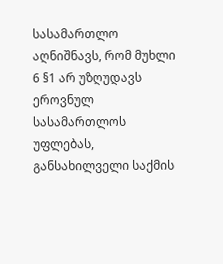სასამართლო აღნიშნავს, რომ მუხლი 6 §1 არ უზღუდავს ეროვნულ სასამართლოს უფლებას, განსახილველი საქმის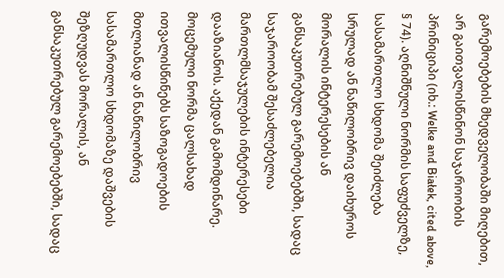გარემოებების მხედველობაში მიღებით, არ გაითვალისწინონ საჯაროობის პრინიციპი (იხ.: Welke and Białek, cited above, § 74). აღნიშნული ნორმის საფუძველზე, სასამართლო სხდომა შეიძლება სრულად ან ნაწილობრივ დაიხუროს მორალის ინტერესების ან განსაკუთრებულ გარემოებებში, სადაც საჯაროობამ შესაძლებელია მართლმსაჯულების ინტერესები დააზიანოს. აქედან გამომდინარე. მოცემული ნორმა ცალსახად ითვალისწინებს საზოგადოების მთლიანად ან ნაწილობრივ სასამართლო სხდომაზე დაშვების შეზღუდვას მორალის, ან განსაკუთრებულ გარემოებებში, სადაც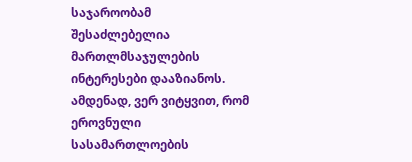საჯაროობამ შესაძლებელია მართლმსაჯულების ინტერესები დააზიანოს. ამდენად, ვერ ვიტყვით, რომ ეროვნული სასამართლოების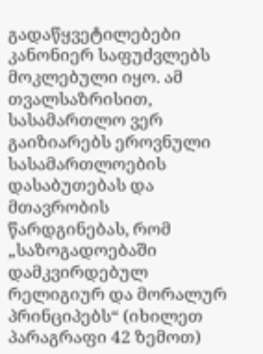გადაწყვეტილებები კანონიერ საფუძვლებს მოკლებული იყო. ამ თვალსაზრისით, სასამართლო ვერ გაიზიარებს ეროვნული სასამართლოების დასაბუთებას და მთავრობის წარდგინებას, რომ „საზოგადოებაში დამკვირდებულ რელიგიურ და მორალურ პრინციპებს“ (იხილეთ პარაგრაფი 42 ზემოთ)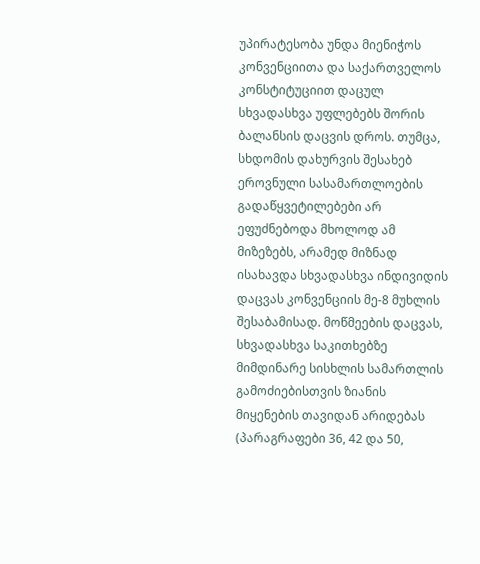უპირატესობა უნდა მიენიჭოს კონვენციითა და საქართველოს კონსტიტუციით დაცულ სხვადასხვა უფლებებს შორის ბალანსის დაცვის დროს. თუმცა, სხდომის დახურვის შესახებ ეროვნული სასამართლოების გადაწყვეტილებები არ ეფუძნებოდა მხოლოდ ამ მიზეზებს, არამედ მიზნად ისახავდა სხვადასხვა ინდივიდის დაცვას კონვენციის მე‑8 მუხლის შესაბამისად. მოწმეების დაცვას, სხვადასხვა საკითხებზე მიმდინარე სისხლის სამართლის გამოძიებისთვის ზიანის მიყენების თავიდან არიდებას (პარაგრაფები 36, 42 და 50,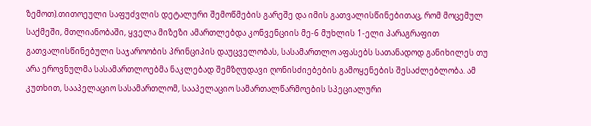ზემოთ).თითოეული საფუძვლის დეტალური შემოწმების გარეშე და იმის გათვალისწინებითაც, რომ მოცემულ საქმეში, მთლიანობაში, ყველა მიზეზი ამართლებდა კონვენციის მე-6 მუხლის 1-ელი პარაგრაფით გათვალისწინებული საჯაროობის პრინციპის დაუცველობას, სასამართლო აფასებს სათანადოდ განიხილეს თუ არა ეროვნულმა სასამართლოებმა ნაკლებად შემზღუდავი ღონისძიებების გამოყენების შესაძლებლობა. ამ კუთხით, სააპელაციო სასამართლომ, სააპელაციო სამართალწარმოების სპეციალური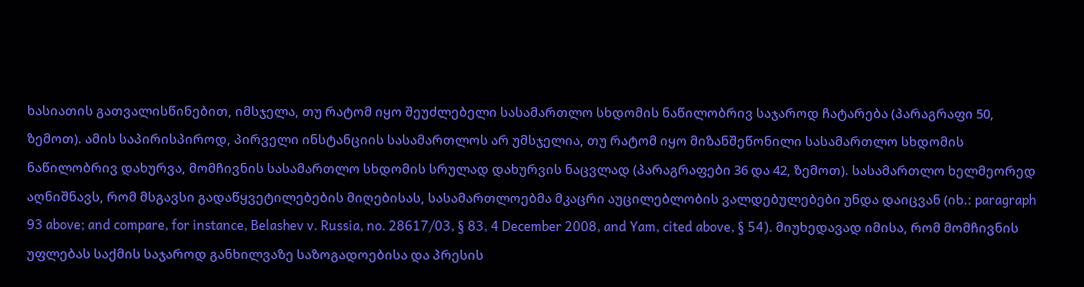ხასიათის გათვალისწინებით, იმსჯელა, თუ რატომ იყო შეუძლებელი სასამართლო სხდომის ნაწილობრივ საჯაროდ ჩატარება (პარაგრაფი 50, ზემოთ). ამის საპირისპიროდ, პირველი ინსტანციის სასამართლოს არ უმსჯელია, თუ რატომ იყო მიზანშეწონილი სასამართლო სხდომის ნაწილობრივ დახურვა, მომჩივნის სასამართლო სხდომის სრულად დახურვის ნაცვლად (პარაგრაფები 36 და 42, ზემოთ). სასამართლო ხელმეორედ აღნიშნავს, რომ მსგავსი გადაწყვეტილებების მიღებისას, სასამართლოებმა მკაცრი აუცილებლობის ვალდებულებები უნდა დაიცვან (იხ.: paragraph 93 above; and compare, for instance, Belashev v. Russia, no. 28617/03, § 83, 4 December 2008, and Yam, cited above, § 54). მიუხედავად იმისა, რომ მომჩივნის უფლებას საქმის საჯაროდ განხილვაზე საზოგადოებისა და პრესის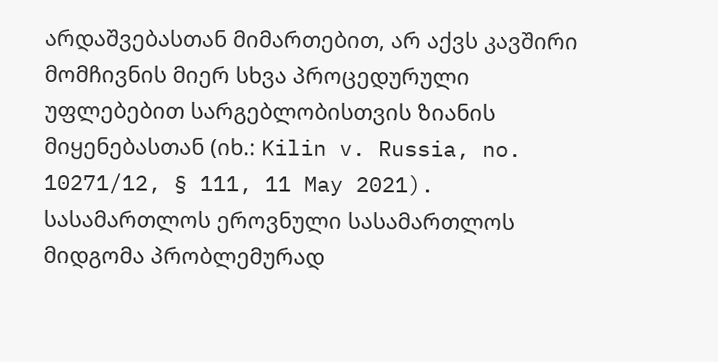არდაშვებასთან მიმართებით, არ აქვს კავშირი მომჩივნის მიერ სხვა პროცედურული უფლებებით სარგებლობისთვის ზიანის მიყენებასთან (იხ.: Kilin v. Russia, no. 10271/12, § 111, 11 May 2021). სასამართლოს ეროვნული სასამართლოს მიდგომა პრობლემურად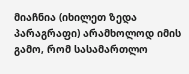მიაჩნია (იხილეთ ზედა პარაგრაფი) არამხოლოდ იმის გამო, რომ სასამართლო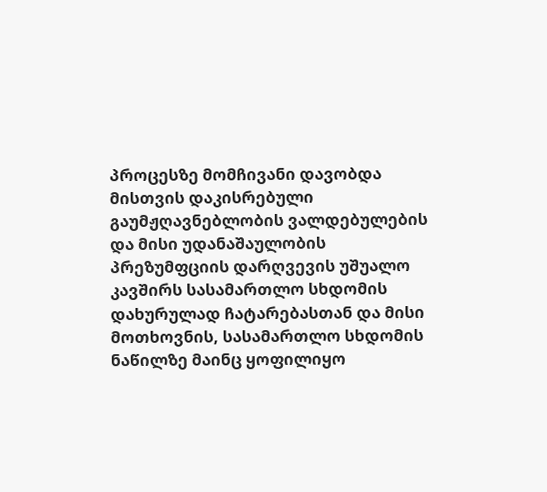პროცესზე მომჩივანი დავობდა მისთვის დაკისრებული გაუმჟღავნებლობის ვალდებულების და მისი უდანაშაულობის პრეზუმფციის დარღვევის უშუალო კავშირს სასამართლო სხდომის დახურულად ჩატარებასთან და მისი მოთხოვნის, სასამართლო სხდომის ნაწილზე მაინც ყოფილიყო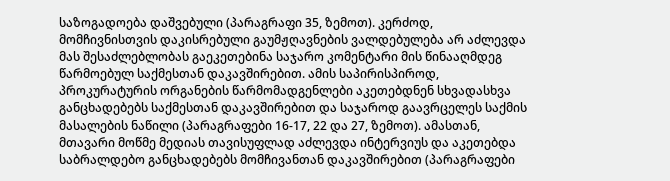საზოგადოება დაშვებული (პარაგრაფი 35, ზემოთ). კერძოდ, მომჩივნისთვის დაკისრებული გაუმჟღავნების ვალდებულება არ აძლევდა მას შესაძლებლობას გაეკეთებინა საჯარო კომენტარი მის წინააღმდეგ წარმოებულ საქმესთან დაკავშირებით. ამის საპირისპიროდ, პროკურატურის ორგანების წარმომადგენლები აკეთებდნენ სხვადასხვა განცხადებებს საქმესთან დაკავშირებით და საჯაროდ გაავრცელეს საქმის მასალების ნაწილი (პარაგრაფები 16-17, 22 და 27, ზემოთ). ამასთან, მთავარი მოწმე მედიას თავისუფლად აძლევდა ინტერვიუს და აკეთებდა საბრალდებო განცხადებებს მომჩივანთან დაკავშირებით (პარაგრაფები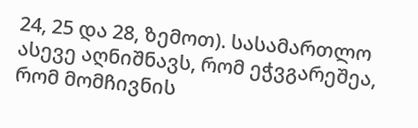24, 25 და 28, ზემოთ). სასამართლო ასევე აღნიშნავს, რომ ეჭვგარეშეა, რომ მომჩივნის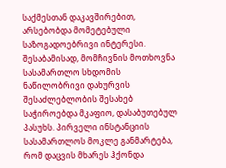საქმესთან დაკავშირებით, არსებობდა მომეტებული საზოგადოებრივი ინტერესი. შესაბამისად, მომჩივნის მოთხოვნა სასამართლო სხდომის ნაწილობრივი დახურვის შესაძლებლობის შესახებ საჭიროებდა მკაფიო, დასაბუთებულ პასუხს. პირველი ინსტანციის სასამართლოს მოკლე განმარტება, რომ დაცვის მხარეს ჰქონდა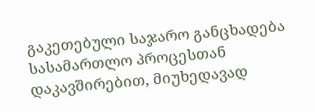გაკეთებული საჯარო განცხადება სასამართლო პროცესთან დაკავშირებით, მიუხედავად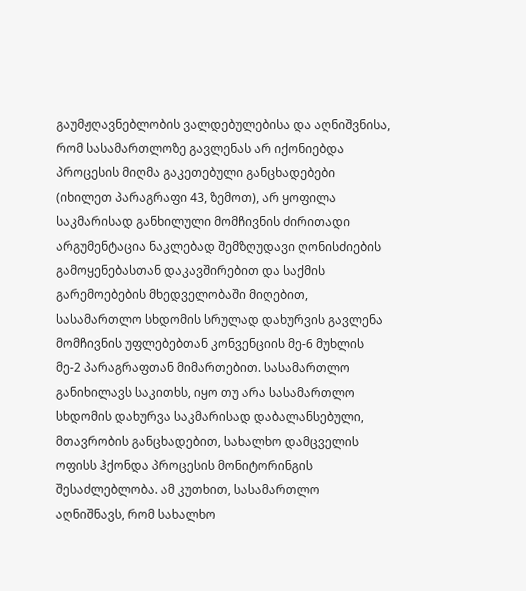გაუმჟღავნებლობის ვალდებულებისა და აღნიშვნისა, რომ სასამართლოზე გავლენას არ იქონიებდა პროცესის მიღმა გაკეთებული განცხადებები (იხილეთ პარაგრაფი 43, ზემოთ), არ ყოფილა საკმარისად განხილული მომჩივნის ძირითადი არგუმენტაცია ნაკლებად შემზღუდავი ღონისძიების გამოყენებასთან დაკავშირებით და საქმის გარემოებების მხედველობაში მიღებით, სასამართლო სხდომის სრულად დახურვის გავლენა მომჩივნის უფლებებთან კონვენციის მე-6 მუხლის მე-2 პარაგრაფთან მიმართებით. სასამართლო განიხილავს საკითხს, იყო თუ არა სასამართლო სხდომის დახურვა საკმარისად დაბალანსებული, მთავრობის განცხადებით, სახალხო დამცველის ოფისს ჰქონდა პროცესის მონიტორინგის შესაძლებლობა. ამ კუთხით, სასამართლო აღნიშნავს, რომ სახალხო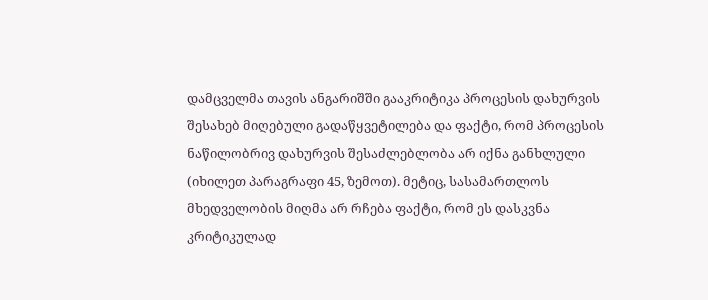დამცველმა თავის ანგარიშში გააკრიტიკა პროცესის დახურვის შესახებ მიღებული გადაწყვეტილება და ფაქტი, რომ პროცესის ნაწილობრივ დახურვის შესაძლებლობა არ იქნა განხლული (იხილეთ პარაგრაფი 45, ზემოთ). მეტიც, სასამართლოს მხედველობის მიღმა არ რჩება ფაქტი, რომ ეს დასკვნა კრიტიკულად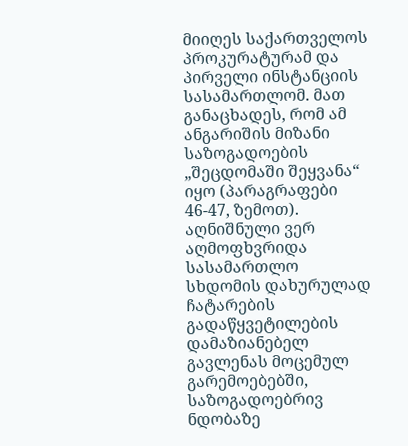მიიღეს საქართველოს პროკურატურამ და პირველი ინსტანციის სასამართლომ. მათ განაცხადეს, რომ ამ ანგარიშის მიზანი საზოგადოების „შეცდომაში შეყვანა“ იყო (პარაგრაფები 46-47, ზემოთ). აღნიშნული ვერ აღმოფხვრიდა სასამართლო სხდომის დახურულად ჩატარების გადაწყვეტილების დამაზიანებელ გავლენას მოცემულ გარემოებებში, საზოგადოებრივ ნდობაზე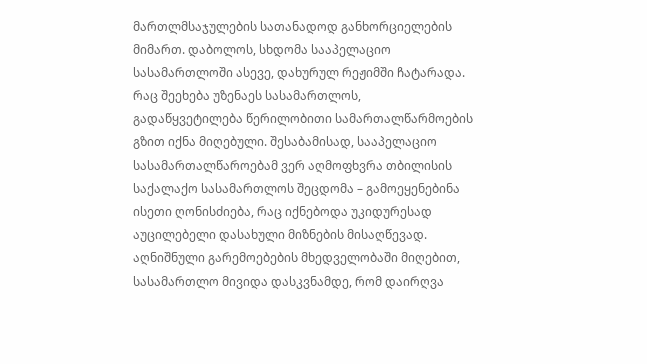მართლმსაჯულების სათანადოდ განხორციელების მიმართ. დაბოლოს, სხდომა სააპელაციო სასამართლოში ასევე, დახურულ რეჟიმში ჩატარადა. რაც შეეხება უზენაეს სასამართლოს, გადაწყვეტილება წერილობითი სამართალწარმოების გზით იქნა მიღებული. შესაბამისად, სააპელაციო სასამართალწაროებამ ვერ აღმოფხვრა თბილისის საქალაქო სასამართლოს შეცდომა – გამოეყენებინა ისეთი ღონისძიება, რაც იქნებოდა უკიდურესად აუცილებელი დასახული მიზნების მისაღწევად. აღნიშნული გარემოებების მხედველობაში მიღებით, სასამართლო მივიდა დასკვნამდე, რომ დაირღვა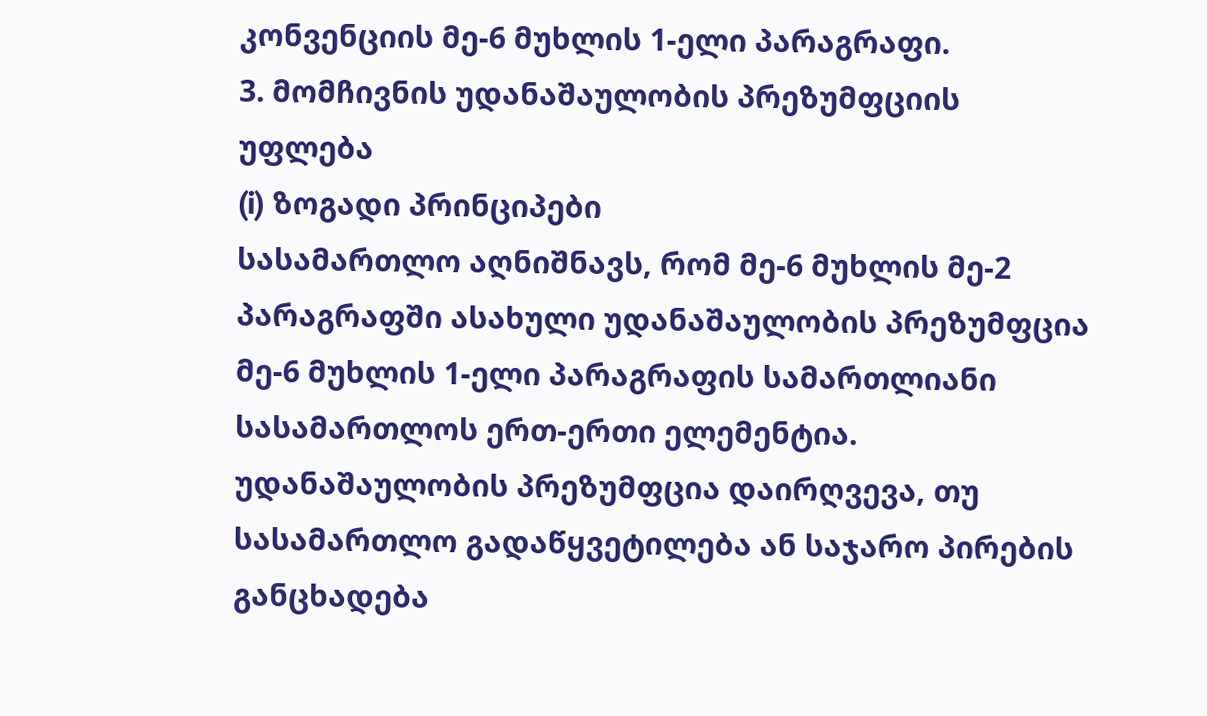კონვენციის მე-6 მუხლის 1-ელი პარაგრაფი.
3. მომჩივნის უდანაშაულობის პრეზუმფციის უფლება
(i) ზოგადი პრინციპები
სასამართლო აღნიშნავს, რომ მე-6 მუხლის მე-2 პარაგრაფში ასახული უდანაშაულობის პრეზუმფცია მე-6 მუხლის 1-ელი პარაგრაფის სამართლიანი სასამართლოს ერთ-ერთი ელემენტია. უდანაშაულობის პრეზუმფცია დაირღვევა, თუ სასამართლო გადაწყვეტილება ან საჯარო პირების განცხადება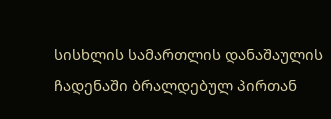სისხლის სამართლის დანაშაულის ჩადენაში ბრალდებულ პირთან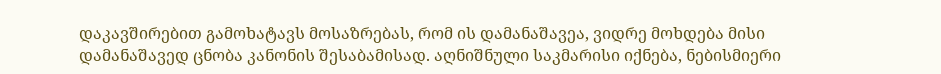დაკავშირებით გამოხატავს მოსაზრებას, რომ ის დამანაშავეა, ვიდრე მოხდება მისი დამანაშავედ ცნობა კანონის შესაბამისად. აღნიშნული საკმარისი იქნება, ნებისმიერი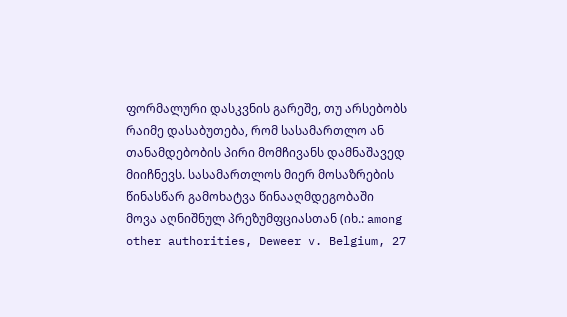ფორმალური დასკვნის გარეშე, თუ არსებობს რაიმე დასაბუთება, რომ სასამართლო ან თანამდებობის პირი მომჩივანს დამნაშავედ მიიჩნევს. სასამართლოს მიერ მოსაზრების წინასწარ გამოხატვა წინააღმდეგობაში მოვა აღნიშნულ პრეზუმფციასთან (იხ.: among other authorities, Deweer v. Belgium, 27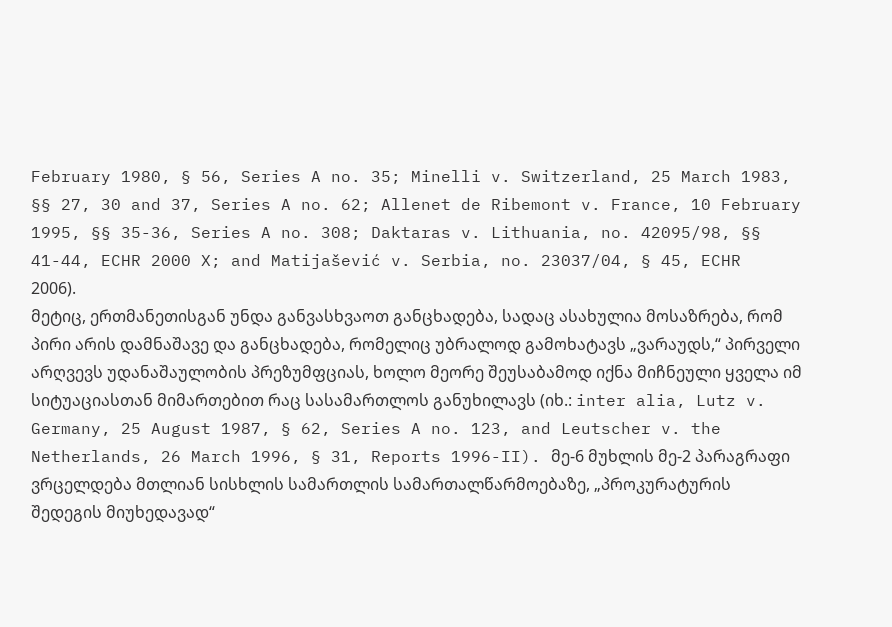February 1980, § 56, Series A no. 35; Minelli v. Switzerland, 25 March 1983, §§ 27, 30 and 37, Series A no. 62; Allenet de Ribemont v. France, 10 February 1995, §§ 35-36, Series A no. 308; Daktaras v. Lithuania, no. 42095/98, §§ 41-44, ECHR 2000 X; and Matijašević v. Serbia, no. 23037/04, § 45, ECHR 2006).
მეტიც, ერთმანეთისგან უნდა განვასხვაოთ განცხადება, სადაც ასახულია მოსაზრება, რომ პირი არის დამნაშავე და განცხადება, რომელიც უბრალოდ გამოხატავს „ვარაუდს,“ პირველი არღვევს უდანაშაულობის პრეზუმფციას, ხოლო მეორე შეუსაბამოდ იქნა მიჩნეული ყველა იმ სიტუაციასთან მიმართებით რაც სასამართლოს განუხილავს (იხ.: inter alia, Lutz v. Germany, 25 August 1987, § 62, Series A no. 123, and Leutscher v. the Netherlands, 26 March 1996, § 31, Reports 1996-II). მე-6 მუხლის მე-2 პარაგრაფი ვრცელდება მთლიან სისხლის სამართლის სამართალწარმოებაზე, „პროკურატურის შედეგის მიუხედავად“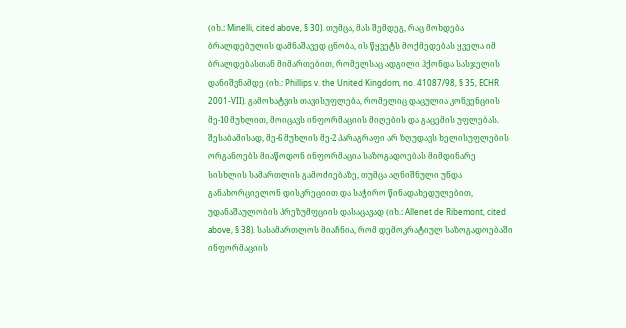(იხ.: Minelli, cited above, § 30). თუმცა, მას შემდეგ, რაც მოხდება ბრალდებულის დამნაშავედ ცნობა, ის წყვეტს მოქმედებას ყველა იმ ბრალდებასთან მიმართებით, რომელსაც ადგილი ჰქონდა სასჯელის დანიშვნამდე (იხ.: Phillips v. the United Kingdom, no. 41087/98, § 35, ECHR 2001-VII). გამოხატვის თავისუფლება, რომელიც დაცულია კონვენციის მე-10 მუხლით, მოიცავს ინფორმაციის მიღების და გაცემის უფლებას. შესაბამისად, მე-6 მუხლის მე-2 პარაგრაფი არ ზღუდავს ხელისუფლების ორგანოებს მიაწოდონ ინფორმაცია საზოგადოებას მიმდინარე სისხლის სამართლის გამოძიებაზე, თუმცა აღნიშნული უნდა განახორციელონ დისკრეციით და საჭირო წინადახედულებით, უდანაშაულობის პრეზუმფციის დასაცავად (იხ.: Allenet de Ribemont, cited above, § 38). სასამართლოს მიაჩნია, რომ დემოკრატიულ საზოგადოებაში ინფორმაციის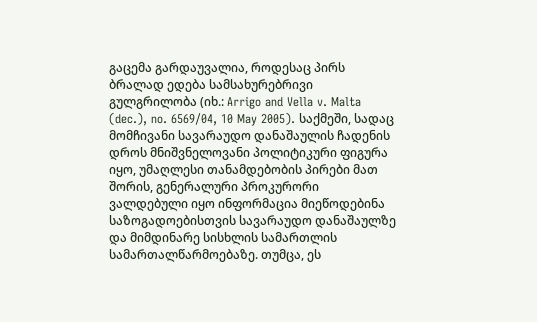გაცემა გარდაუვალია, როდესაც პირს ბრალად ედება სამსახურებრივი გულგრილობა (იხ.: Arrigo and Vella v. Malta (dec.), no. 6569/04, 10 May 2005). საქმეში, სადაც მომჩივანი სავარაუდო დანაშაულის ჩადენის დროს მნიშვნელოვანი პოლიტიკური ფიგურა იყო, უმაღლესი თანამდებობის პირები მათ შორის, გენერალური პროკურორი ვალდებული იყო ინფორმაცია მიეწოდებინა საზოგადოებისთვის სავარაუდო დანაშაულზე და მიმდინარე სისხლის სამართლის სამართალწარმოებაზე. თუმცა, ეს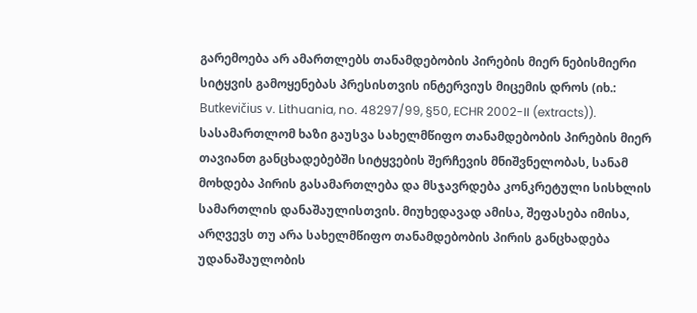გარემოება არ ამართლებს თანამდებობის პირების მიერ ნებისმიერი სიტყვის გამოყენებას პრესისთვის ინტერვიუს მიცემის დროს (იხ.: Butkevičius v. Lithuania, no. 48297/99, §50, ECHR 2002-II (extracts)). სასამართლომ ხაზი გაუსვა სახელმწიფო თანამდებობის პირების მიერ თავიანთ განცხადებებში სიტყვების შერჩევის მნიშვნელობას, სანამ მოხდება პირის გასამართლება და მსჯავრდება კონკრეტული სისხლის სამართლის დანაშაულისთვის. მიუხედავად ამისა, შეფასება იმისა, არღვევს თუ არა სახელმწიფო თანამდებობის პირის განცხადება უდანაშაულობის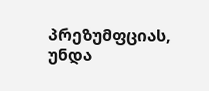პრეზუმფციას, უნდა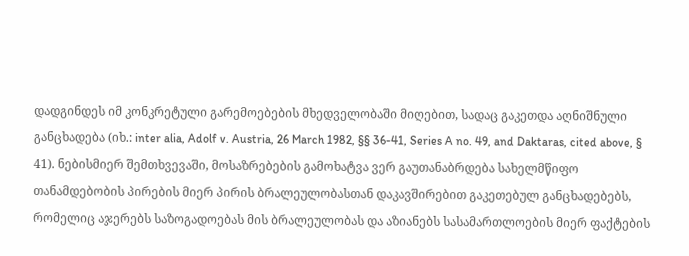დადგინდეს იმ კონკრეტული გარემოებების მხედველობაში მიღებით, სადაც გაკეთდა აღნიშნული განცხადება (იხ.: inter alia, Adolf v. Austria, 26 March 1982, §§ 36-41, Series A no. 49, and Daktaras, cited above, § 41). ნებისმიერ შემთხვევაში, მოსაზრებების გამოხატვა ვერ გაუთანაბრდება სახელმწიფო თანამდებობის პირების მიერ პირის ბრალეულობასთან დაკავშირებით გაკეთებულ განცხადებებს, რომელიც აჯერებს საზოგადოებას მის ბრალეულობას და აზიანებს სასამართლოების მიერ ფაქტების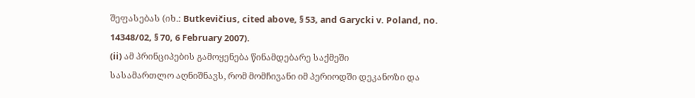შეფასებას (იხ.: Butkevičius, cited above, § 53, and Garycki v. Poland, no. 14348/02, § 70, 6 February 2007).
(ii) ამ პრინციპების გამოყენება წინამდებარე საქმეში
სასამართლო აღნიშნავს, რომ მომჩივანი იმ პერიოდში დეკანოზი და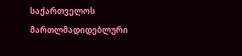საქართველოს მართლმადიდებლური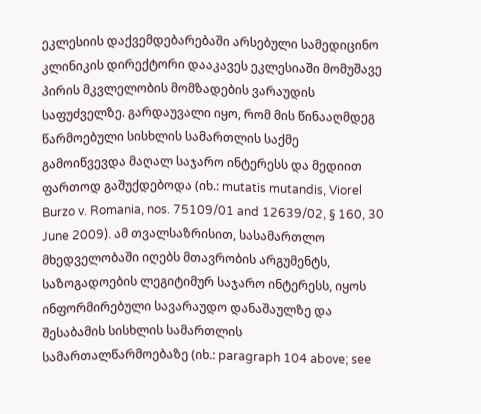ეკლესიის დაქვემდებარებაში არსებული სამედიცინო კლინიკის დირექტორი დააკავეს ეკლესიაში მომუშავე პირის მკვლელობის მომზადების ვარაუდის საფუძველზე. გარდაუვალი იყო, რომ მის წინააღმდეგ წარმოებული სისხლის სამართლის საქმე გამოიწვევდა მაღალ საჯარო ინტერესს და მედიით ფართოდ გაშუქდებოდა (იხ.: mutatis mutandis, Viorel Burzo v. Romania, nos. 75109/01 and 12639/02, § 160, 30 June 2009). ამ თვალსაზრისით, სასამართლო მხედველობაში იღებს მთავრობის არგუმენტს, საზოგადოების ლეგიტიმურ საჯარო ინტერესს, იყოს ინფორმირებული სავარაუდო დანაშაულზე და შესაბამის სისხლის სამართლის სამართალწარმოებაზე (იხ.: paragraph 104 above; see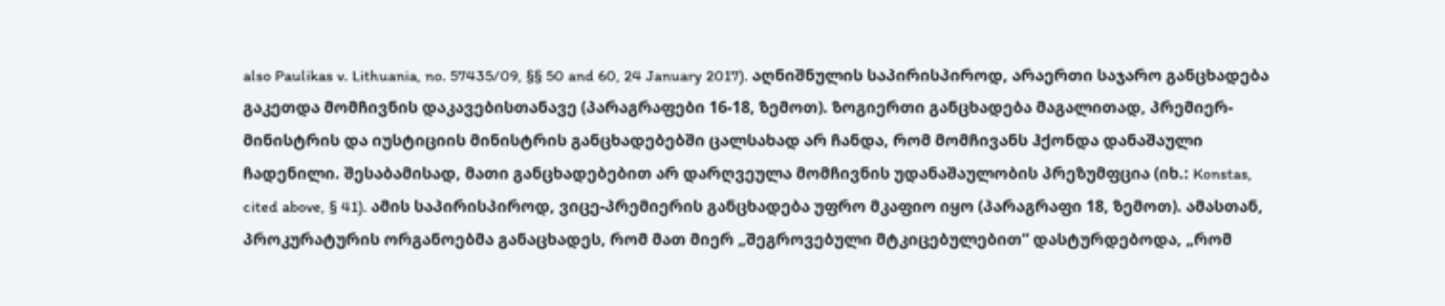also Paulikas v. Lithuania, no. 57435/09, §§ 50 and 60, 24 January 2017). აღნიშნულის საპირისპიროდ, არაერთი საჯარო განცხადება გაკეთდა მომჩივნის დაკავებისთანავე (პარაგრაფები 16-18, ზემოთ). ზოგიერთი განცხადება მაგალითად, პრემიერ-მინისტრის და იუსტიციის მინისტრის განცხადებებში ცალსახად არ ჩანდა, რომ მომჩივანს ჰქონდა დანაშაული ჩადენილი. შესაბამისად, მათი განცხადებებით არ დარღვეულა მომჩივნის უდანაშაულობის პრეზუმფცია (იხ.: Konstas, cited above, § 41). ამის საპირისპიროდ, ვიცე-პრემიერის განცხადება უფრო მკაფიო იყო (პარაგრაფი 18, ზემოთ). ამასთან, პროკურატურის ორგანოებმა განაცხადეს, რომ მათ მიერ „შეგროვებული მტკიცებულებით“ დასტურდებოდა, „რომ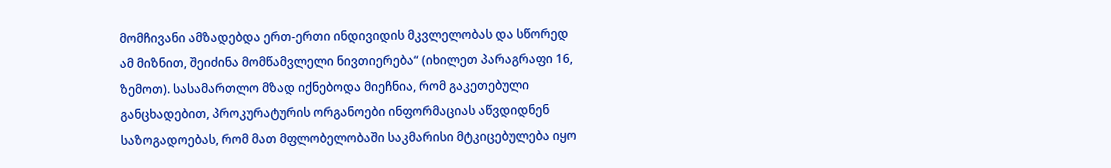მომჩივანი ამზადებდა ერთ-ერთი ინდივიდის მკვლელობას და სწორედ ამ მიზნით, შეიძინა მომწამვლელი ნივთიერება“ (იხილეთ პარაგრაფი 16, ზემოთ). სასამართლო მზად იქნებოდა მიეჩნია, რომ გაკეთებული განცხადებით, პროკურატურის ორგანოები ინფორმაციას აწვდიდნენ საზოგადოებას, რომ მათ მფლობელობაში საკმარისი მტკიცებულება იყო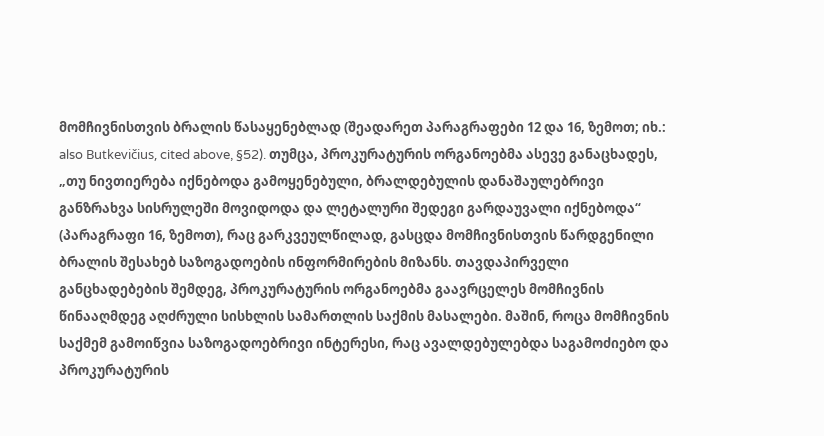მომჩივნისთვის ბრალის წასაყენებლად (შეადარეთ პარაგრაფები 12 და 16, ზემოთ; იხ.: also Butkevičius, cited above, §52). თუმცა, პროკურატურის ორგანოებმა ასევე განაცხადეს, „თუ ნივთიერება იქნებოდა გამოყენებული, ბრალდებულის დანაშაულებრივი განზრახვა სისრულეში მოვიდოდა და ლეტალური შედეგი გარდაუვალი იქნებოდა“ (პარაგრაფი 16, ზემოთ), რაც გარკვეულწილად, გასცდა მომჩივნისთვის წარდგენილი ბრალის შესახებ საზოგადოების ინფორმირების მიზანს. თავდაპირველი განცხადებების შემდეგ, პროკურატურის ორგანოებმა გაავრცელეს მომჩივნის წინააღმდეგ აღძრული სისხლის სამართლის საქმის მასალები. მაშინ, როცა მომჩივნის საქმემ გამოიწვია საზოგადოებრივი ინტერესი, რაც ავალდებულებდა საგამოძიებო და პროკურატურის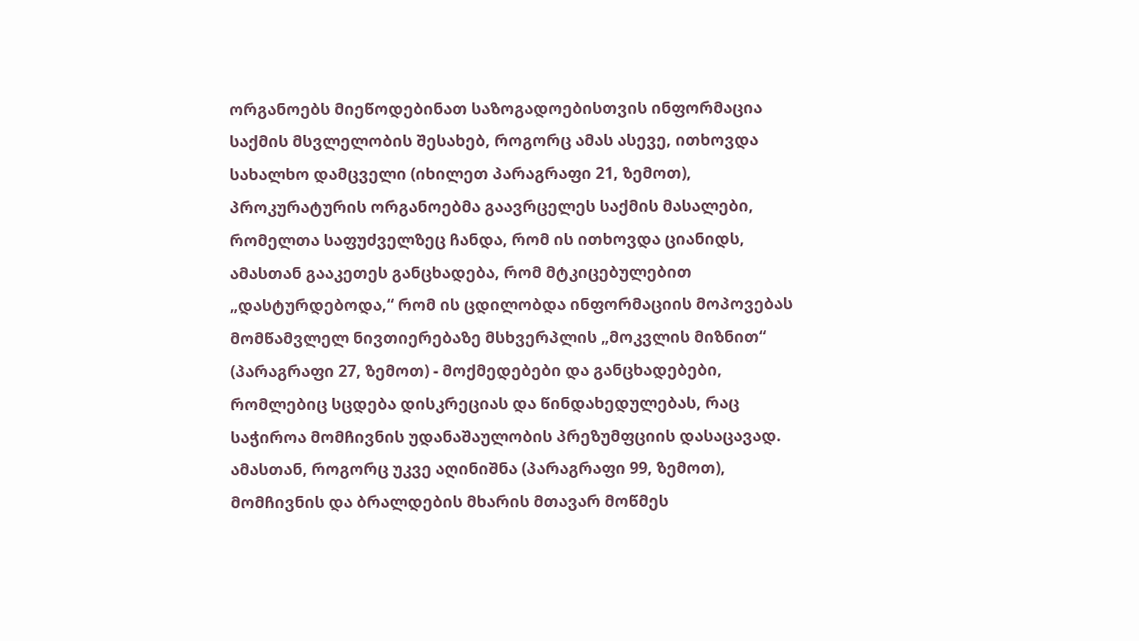ორგანოებს მიეწოდებინათ საზოგადოებისთვის ინფორმაცია საქმის მსვლელობის შესახებ, როგორც ამას ასევე, ითხოვდა სახალხო დამცველი (იხილეთ პარაგრაფი 21, ზემოთ), პროკურატურის ორგანოებმა გაავრცელეს საქმის მასალები, რომელთა საფუძველზეც ჩანდა, რომ ის ითხოვდა ციანიდს, ამასთან გააკეთეს განცხადება, რომ მტკიცებულებით „დასტურდებოდა,“ რომ ის ცდილობდა ინფორმაციის მოპოვებას მომწამვლელ ნივთიერებაზე მსხვერპლის „მოკვლის მიზნით“ (პარაგრაფი 27, ზემოთ) - მოქმედებები და განცხადებები, რომლებიც სცდება დისკრეციას და წინდახედულებას, რაც საჭიროა მომჩივნის უდანაშაულობის პრეზუმფციის დასაცავად. ამასთან, როგორც უკვე აღინიშნა (პარაგრაფი 99, ზემოთ), მომჩივნის და ბრალდების მხარის მთავარ მოწმეს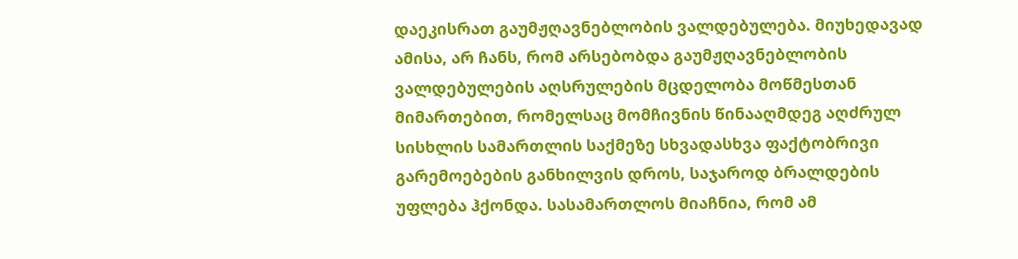დაეკისრათ გაუმჟღავნებლობის ვალდებულება. მიუხედავად ამისა, არ ჩანს, რომ არსებობდა გაუმჟღავნებლობის ვალდებულების აღსრულების მცდელობა მოწმესთან მიმართებით, რომელსაც მომჩივნის წინააღმდეგ აღძრულ სისხლის სამართლის საქმეზე სხვადასხვა ფაქტობრივი გარემოებების განხილვის დროს, საჯაროდ ბრალდების უფლება ჰქონდა. სასამართლოს მიაჩნია, რომ ამ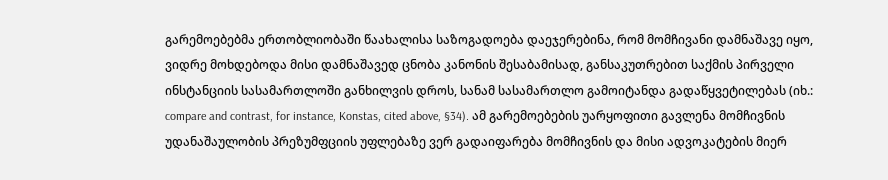გარემოებებმა ერთობლიობაში წაახალისა საზოგადოება დაეჯერებინა, რომ მომჩივანი დამნაშავე იყო, ვიდრე მოხდებოდა მისი დამნაშავედ ცნობა კანონის შესაბამისად, განსაკუთრებით საქმის პირველი ინსტანციის სასამართლოში განხილვის დროს, სანამ სასამართლო გამოიტანდა გადაწყვეტილებას (იხ.: compare and contrast, for instance, Konstas, cited above, §34). ამ გარემოებების უარყოფითი გავლენა მომჩივნის უდანაშაულობის პრეზუმფციის უფლებაზე ვერ გადაიფარება მომჩივნის და მისი ადვოკატების მიერ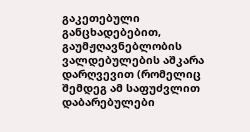გაკეთებული განცხადებებით, გაუმჟღავნებლობის ვალდებულების აშკარა დარღვევით (რომელიც შემდეგ ამ საფუძვლით დაბარებულები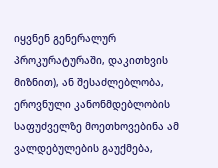იყვნენ გენერალურ პროკურატურაში, დაკითხვის მიზნით), ან შესაძლებლობა, ეროვნული კანონმდებლობის საფუძველზე მოეთხოვებინა ამ ვალდებულების გაუქმება,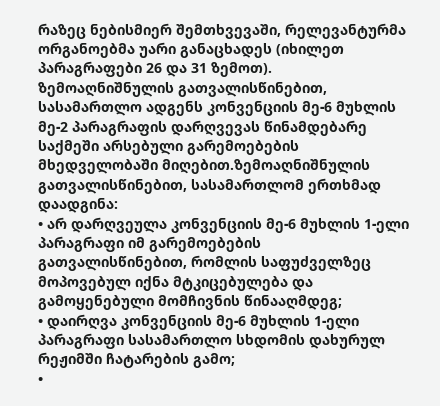რაზეც ნებისმიერ შემთხვევაში, რელევანტურმა ორგანოებმა უარი განაცხადეს (იხილეთ პარაგრაფები 26 და 31 ზემოთ). ზემოაღნიშნულის გათვალისწინებით, სასამართლო ადგენს კონვენციის მე-6 მუხლის მე-2 პარაგრაფის დარღვევას წინამდებარე საქმეში არსებული გარემოებების მხედველობაში მიღებით.ზემოაღნიშნულის გათვალისწინებით, სასამართლომ ერთხმად დაადგინა:
• არ დარღვეულა კონვენციის მე-6 მუხლის 1-ელი პარაგრაფი იმ გარემოებების გათვალისწინებით, რომლის საფუძველზეც მოპოვებულ იქნა მტკიცებულება და გამოყენებული მომჩივნის წინააღმდეგ;
• დაირღვა კონვენციის მე-6 მუხლის 1-ელი პარაგრაფი სასამართლო სხდომის დახურულ რეჟიმში ჩატარების გამო;
•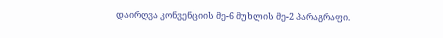დაირღვა კონვენციის მე-6 მუხლის მე-2 პარაგრაფი.